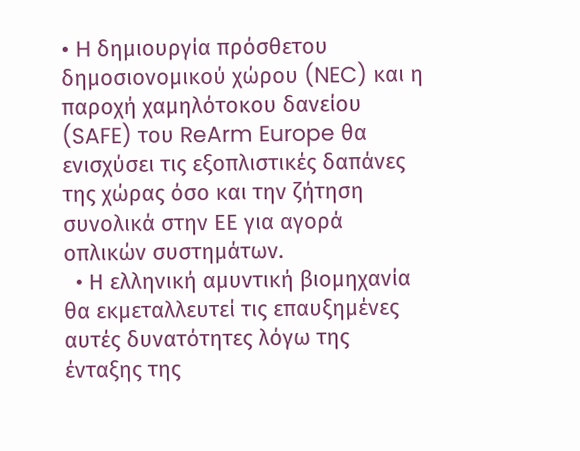• H δημιουργία πρόσθετου δημοσιονομικού χώρου (NEC) και η παροχή χαμηλότοκου δανείου (SAFE) του ReArm Europe θα ενισχύσει τις εξοπλιστικές δαπάνες της χώρας όσο και την ζήτηση συνολικά στην ΕΕ για αγορά οπλικών συστημάτων.
  • Η ελληνική αμυντική βιομηχανία θα εκμεταλλευτεί τις επαυξημένες αυτές δυνατότητες λόγω της ένταξης της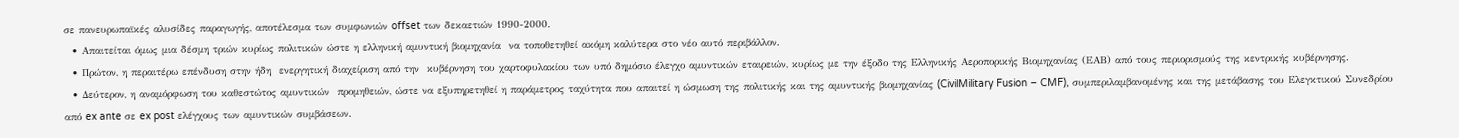σε πανευρωπαϊκές αλυσίδες παραγωγής, αποτέλεσμα των συμφωνιών offset των δεκαετιών 1990-2000.
  • Απαιτείται όμως μια δέσμη τριών κυρίως πολιτικών ώστε η ελληνική αμυντική βιομηχανία  να τοποθετηθεί ακόμη καλύτερα στο νέο αυτό περιβάλλον.
  • Πρώτον, η περαιτέρω επένδυση στην ήδη  ενεργητική διαχείριση από την  κυβέρνηση του χαρτοφυλακίου των υπό δημόσιο έλεγχο αμυντικών εταιρειών, κυρίως με την έξοδο της Ελληνικής Αεροπορικής Βιομηχανίας (ΕΑΒ) από τους περιορισμούς της κεντρικής κυβέρνησης.
  • Δεύτερον, η αναμόρφωση του καθεστώτος αμυντικών  προμηθειών, ώστε να εξυπηρετηθεί η παράμετρος ταχύτητα που απαιτεί η ώσμωση της πολιτικής και της αμυντικής βιομηχανίας (CivilMilitary Fusion – CMF), συμπεριλαμβανομένης και της μετάβασης του Ελεγκτικού Συνεδρίου από ex ante σε ex post ελέγχους των αμυντικών συμβάσεων.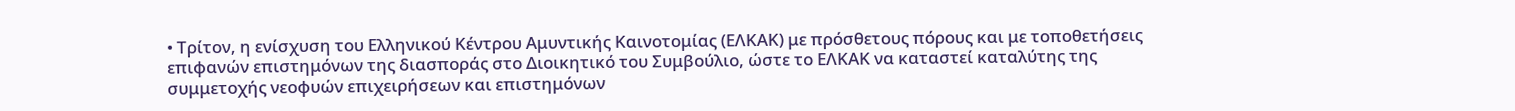• Τρίτον, η ενίσχυση του Ελληνικού Κέντρου Αμυντικής Καινοτομίας (ΕΛΚΑΚ) με πρόσθετους πόρους και με τοποθετήσεις επιφανών επιστημόνων της διασποράς στο Διοικητικό του Συμβούλιο, ώστε το ΕΛΚΑΚ να καταστεί καταλύτης της συμμετοχής νεοφυών επιχειρήσεων και επιστημόνων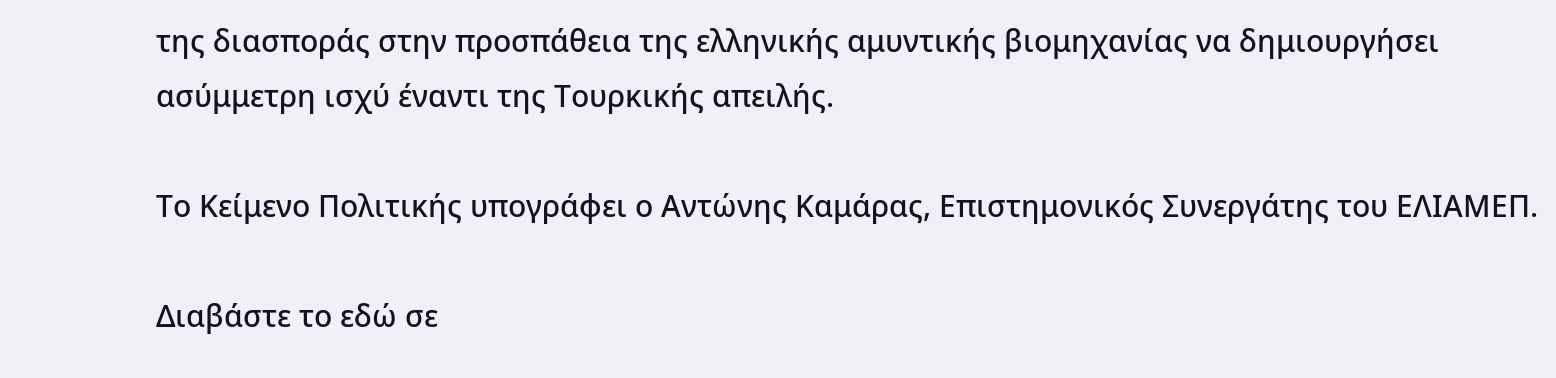της διασποράς στην προσπάθεια της ελληνικής αμυντικής βιομηχανίας να δημιουργήσει ασύμμετρη ισχύ έναντι της Τουρκικής απειλής.

Το Κείμενο Πολιτικής υπογράφει ο Αντώνης Καμάρας, Επιστημονικός Συνεργάτης του ΕΛΙΑΜΕΠ.

Διαβάστε το εδώ σε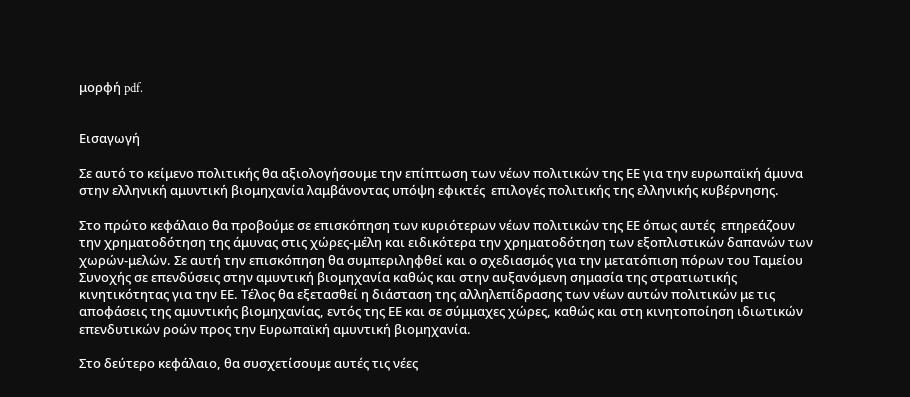μορφή pdf.


Εισαγωγή

Σε αυτό το κείμενο πολιτικής θα αξιολογήσουμε την επίπτωση των νέων πολιτικών της ΕΕ για την ευρωπαϊκή άμυνα στην ελληνική αμυντική βιομηχανία λαμβάνοντας υπόψη εφικτές  επιλογές πολιτικής της ελληνικής κυβέρνησης.

Στο πρώτο κεφάλαιο θα προβούμε σε επισκόπηση των κυριότερων νέων πολιτικών της ΕΕ όπως αυτές  επηρεάζουν την χρηματοδότηση της άμυνας στις χώρες-μέλη και ειδικότερα την χρηματοδότηση των εξοπλιστικών δαπανών των χωρών-μελών. Σε αυτή την επισκόπηση θα συμπεριληφθεί και ο σχεδιασμός για την μετατόπιση πόρων του Ταμείου Συνοχής σε επενδύσεις στην αμυντική βιομηχανία καθώς και στην αυξανόμενη σημασία της στρατιωτικής κινητικότητας για την ΕΕ. Τέλος θα εξετασθεί η διάσταση της αλληλεπίδρασης των νέων αυτών πολιτικών με τις αποφάσεις της αμυντικής βιομηχανίας, εντός της ΕΕ και σε σύμμαχες χώρες, καθώς και στη κινητοποίηση ιδιωτικών επενδυτικών ροών προς την Ευρωπαϊκή αμυντική βιομηχανία.

Στο δεύτερο κεφάλαιο, θα συσχετίσουμε αυτές τις νέες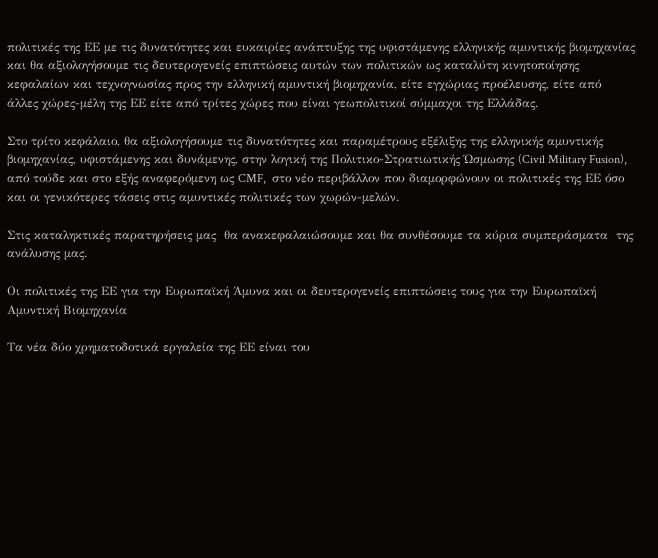πολιτικές της ΕΕ με τις δυνατότητες και ευκαιρίες ανάπτυξης της υφιστάμενης ελληνικής αμυντικής βιομηχανίας και θα αξιολογήσουμε τις δευτερογενείς επιπτώσεις αυτών των πολιτικών ως καταλύτη κινητοποίησης κεφαλαίων και τεχνογνωσίας προς την ελληνική αμυντική βιομηχανία, είτε εγχώριας προέλευσης, είτε από άλλες χώρες-μέλη της ΕΕ είτε από τρίτες χώρες που είναι γεωπολιτικοί σύμμαχοι της Ελλάδας.

Στο τρίτο κεφάλαιο, θα αξιολογήσουμε τις δυνατότητες και παραμέτρους εξέλιξης της ελληνικής αμυντικής βιομηχανίας, υφιστάμενης και δυνάμενης, στην λογική της Πολιτικο-Στρατιωτικής Ώσμωσης (Civil Military Fusion), από τούδε και στο εξής αναφερόμενη ως CMF,  στο νέο περιβάλλον που διαμορφώνουν οι πολιτικές της ΕΕ όσο και οι γενικότερες τάσεις στις αμυντικές πολιτικές των χωρών-μελών.

Στις καταληκτικές παρατηρήσεις μας  θα ανακεφαλαιώσουμε και θα συνθέσουμε τα κύρια συμπεράσματα  της ανάλυσης μας.

Οι πολιτικές της ΕΕ για την Ευρωπαϊκή Άμυνα και οι δευτερογενείς επιπτώσεις τους για την Ευρωπαϊκή Αμυντική Βιομηχανία

Tα νέα δύο χρηματοδοτικά εργαλεία της ΕΕ είναι του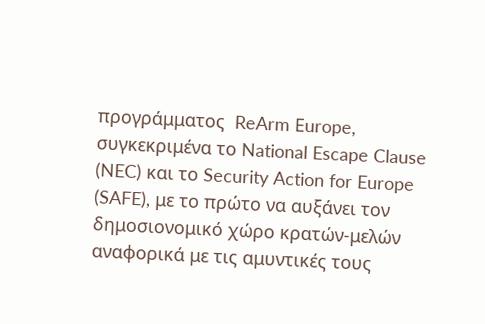προγράμματος  ReArm Εurope, συγκεκριμένα το National Escape Clause (NEC) και το Security Action for Europe (SAFE), με το πρώτο να αυξάνει τον δημοσιονομικό χώρο κρατών-μελών αναφορικά με τις αμυντικές τους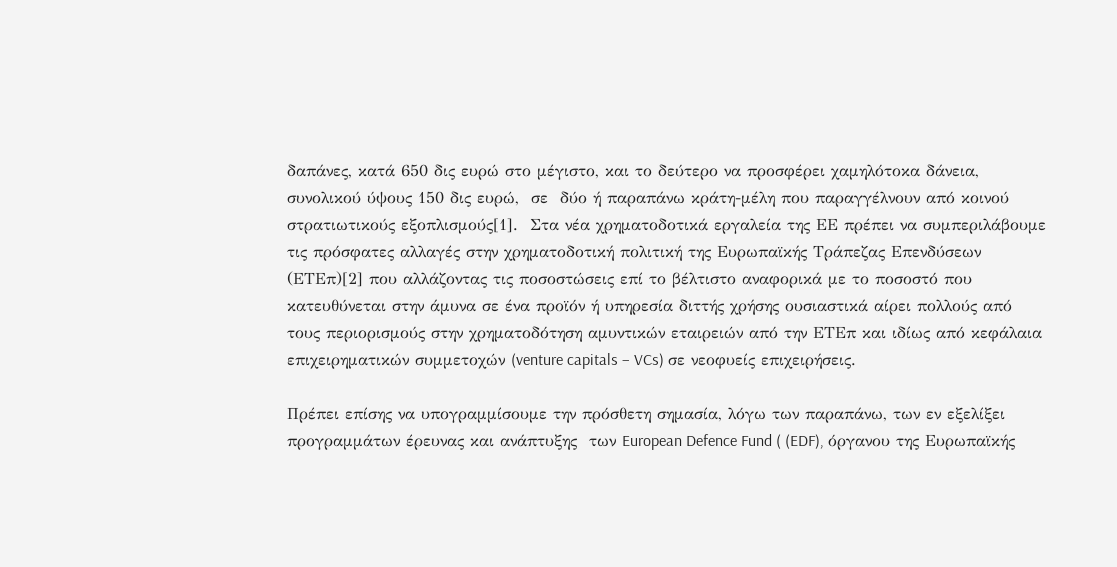δαπάνες, κατά 650 δις ευρώ στο μέγιστο, και το δεύτερο να προσφέρει χαμηλότοκα δάνεια, συνολικού ύψους 150 δις ευρώ,  σε  δύο ή παραπάνω κράτη-μέλη που παραγγέλνουν από κοινού στρατιωτικούς εξοπλισμούς[1].  Στα νέα χρηματοδοτικά εργαλεία της ΕΕ πρέπει να συμπεριλάβουμε τις πρόσφατες αλλαγές στην χρηματοδοτική πολιτική της Ευρωπαϊκής Τράπεζας Επενδύσεων (ΕΤΕπ)[2] που αλλάζοντας τις ποσοστώσεις επί το βέλτιστο αναφορικά με το ποσοστό που κατευθύνεται στην άμυνα σε ένα προϊόν ή υπηρεσία διττής χρήσης ουσιαστικά αίρει πολλούς από τους περιορισμούς στην χρηματοδότηση αμυντικών εταιρειών από την ΕΤΕπ και ιδίως από κεφάλαια επιχειρηματικών συμμετοχών (venture capitals – VCs) σε νεοφυείς επιχειρήσεις.

Πρέπει επίσης να υπογραμμίσουμε την πρόσθετη σημασία, λόγω των παραπάνω, των εν εξελίξει προγραμμάτων έρευνας και ανάπτυξης  των European Defence Fund ( (EDF), όργανου της Ευρωπαϊκής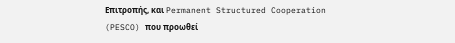Επιτροπής, και Permanent Structured Cooperation (PESCO) που προωθεί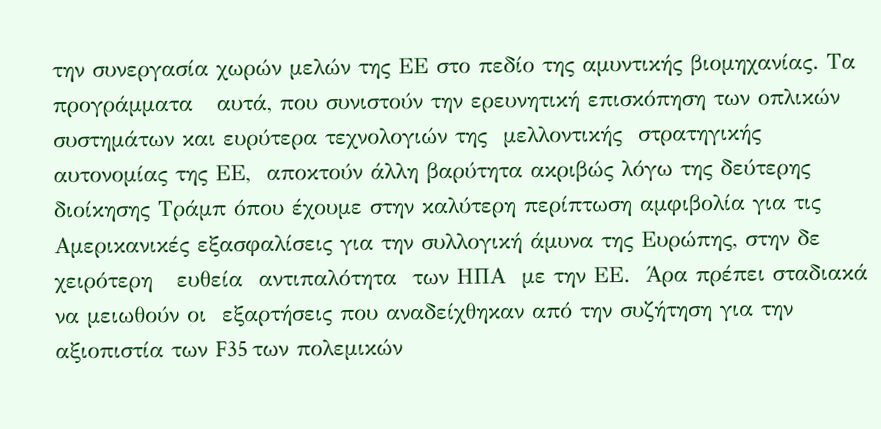την συνεργασία χωρών μελών της ΕΕ στο πεδίο της αμυντικής βιομηχανίας. Τα προγράμματα   αυτά, που συνιστούν την ερευνητική επισκόπηση των οπλικών συστημάτων και ευρύτερα τεχνολογιών της  μελλοντικής  στρατηγικής αυτονομίας της ΕΕ,  αποκτούν άλλη βαρύτητα ακριβώς λόγω της δεύτερης διοίκησης Τράμπ όπου έχουμε στην καλύτερη περίπτωση αμφιβολία για τις Αμερικανικές εξασφαλίσεις για την συλλογική άμυνα της Ευρώπης, στην δε χειρότερη   ευθεία  αντιπαλότητα  των ΗΠΑ  με την ΕΕ.  Άρα πρέπει σταδιακά να μειωθούν οι  εξαρτήσεις που αναδείχθηκαν από την συζήτηση για την αξιοπιστία των F35 των πολεμικών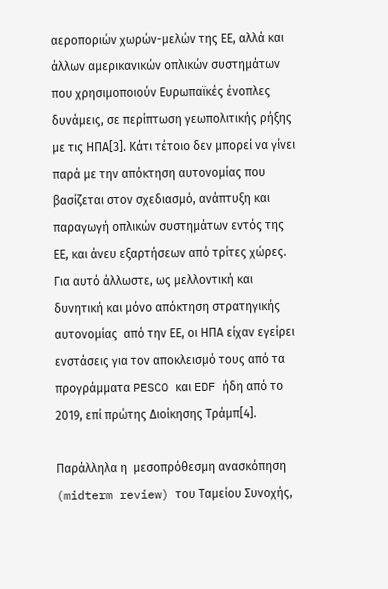αεροποριών χωρών-μελών της ΕΕ, αλλά και άλλων αμερικανικών οπλικών συστημάτων που χρησιμοποιούν Ευρωπαϊκές ένοπλες δυνάμεις, σε περίπτωση γεωπολιτικής ρήξης με τις ΗΠΑ[3]. Κάτι τέτοιο δεν μπορεί να γίνει  παρά με την απόκτηση αυτονομίας που βασίζεται στον σχεδιασμό, ανάπτυξη και παραγωγή οπλικών συστημάτων εντός της ΕΕ, και άνευ εξαρτήσεων από τρίτες χώρες. Για αυτό άλλωστε, ως μελλοντική και δυνητική και μόνο απόκτηση στρατηγικής αυτονομίας  από την ΕΕ, οι ΗΠΑ είχαν εγείρει ενστάσεις για τον αποκλεισμό τους από τα προγράμματα PESCO και EDF ήδη από το 2019, επί πρώτης Διοίκησης Τράμπ[4].

Παράλληλα η  μεσοπρόθεσμη ανασκόπηση (midterm review) του Ταμείου Συνοχής,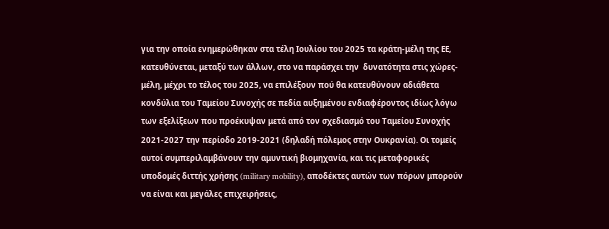για την οποία ενημερώθηκαν στα τέλη Ιουλίου του 2025 τα κράτη-μέλη της ΕΕ,  κατευθύνεται, μεταξύ των άλλων, στο να παράσχει την  δυνατότητα στις χώρες-μέλη, μέχρι το τέλος του 2025, να επιλέξουν πού θα κατευθύνουν αδιάθετα κονδύλια του Ταμείου Συνοχής σε πεδία αυξημένου ενδιαφέροντος ιδίως λόγω των εξελίξεων που προέκυψαν μετά από τον σχεδιασμό του Ταμείου Συνοχής 2021-2027 την περίοδο 2019-2021 (δηλαδή πόλεμος στην Ουκρανία). Οι τομείς αυτοί συμπεριλαμβάνουν την αμυντική βιομηχανία, και τις μεταφορικές υποδομές διττής χρήσης (military mobility), αποδέκτες αυτών των πόρων μπορούν να είναι και μεγάλες επιχειρήσεις,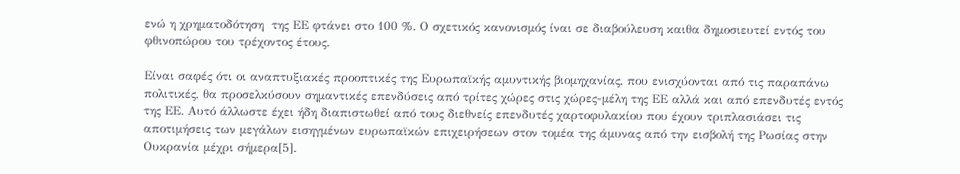ενώ η χρηματοδότηση  της ΕΕ φτάνει στο 100 %. Ο σχετικός κανονισμός ίναι σε διαβούλευση καιθα δημοσιευτεί εντός του φθινοπώρου του τρέχοντος έτους.

Είναι σαφές ότι οι αναπτυξιακές προοπτικές της Ευρωπαϊκής αμυντικής βιομηχανίας, που ενισχύονται από τις παραπάνω πολιτικές, θα προσελκύσουν σημαντικές επενδύσεις από τρίτες χώρες στις χώρες-μέλη της ΕΕ αλλά και από επενδυτές εντός της ΕΕ. Αυτό άλλωστε έχει ήδη διαπιστωθεί από τους διεθνείς επενδυτές χαρτοφυλακίου που έχουν τριπλασιάσει τις αποτιμήσεις των μεγάλων εισηγμένων ευρωπαϊκών επιχειρήσεων στον τομέα της άμυνας από την εισβολή της Ρωσίας στην Ουκρανία μέχρι σήμερα[5].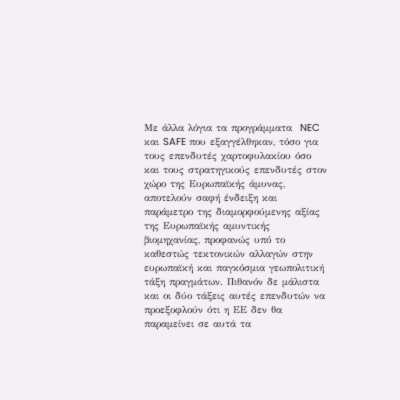Με άλλα λόγια τα προγράμματα  NEC και SAFE που εξαγγέλθηκαν, τόσο για τους επενδυτές χαρτοφυλακίου όσο και τους στρατηγικούς επενδυτές στον χώρο της Ευρωπαϊκής άμυνας, αποτελούν σαφή ένδειξη και παράμετρο της διαμορφούμενης αξίας της Ευρωπαϊκής αμυντικής βιομηχανίας, προφανώς υπό το καθεστώς τεκτονικών αλλαγών στην ευρωπαϊκή και παγκόσμια γεωπολιτική τάξη πραγμάτων. Πιθανόν δε μάλιστα και οι δύο τάξεις αυτές επενδυτών να προεξοφλούν ότι η ΕΕ δεν θα παραμείνει σε αυτά τα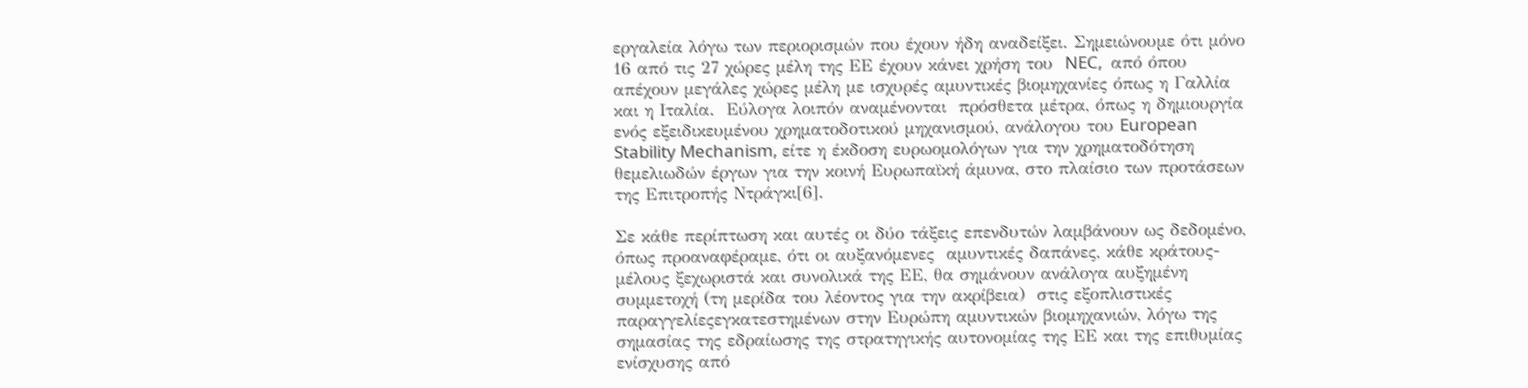εργαλεία λόγω των περιορισμών που έχουν ήδη αναδείξει. Σημειώνουμε ότι μόνο 16 από τις 27 χώρες μέλη της ΕΕ έχουν κάνει χρήση του  NEC,  από όπου απέχουν μεγάλες χώρες μέλη με ισχυρές αμυντικές βιομηχανίες όπως η Γαλλία και η Ιταλία.  Εύλογα λοιπόν αναμένονται  πρόσθετα μέτρα, όπως η δημιουργία ενός εξειδικευμένου χρηματοδοτικού μηχανισμού, ανάλογου του European Stability Mechanism, είτε η έκδοση ευρωομολόγων για την χρηματοδότηση  θεμελιωδών έργων για την κοινή Ευρωπαϊκή άμυνα, στο πλαίσιο των προτάσεων της Επιτροπής Ντράγκι[6].

Σε κάθε περίπτωση και αυτές οι δύο τάξεις επενδυτών λαμβάνουν ως δεδομένο, όπως προαναφέραμε, ότι οι αυξανόμενες  αμυντικές δαπάνες, κάθε κράτους-μέλους ξεχωριστά και συνολικά της ΕΕ, θα σημάνουν ανάλογα αυξημένη συμμετοχή (τη μερίδα του λέοντος για την ακρίβεια)  στις εξοπλιστικές παραγγελίεςεγκατεστημένων στην Ευρώπη αμυντικών βιομηχανιών, λόγω της σημασίας της εδραίωσης της στρατηγικής αυτονομίας της ΕΕ και της επιθυμίας ενίσχυσης από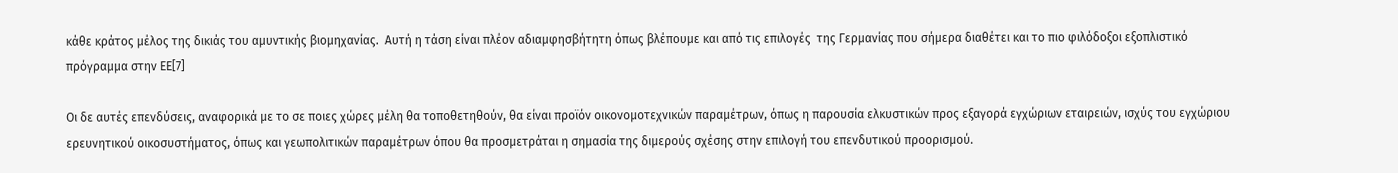κάθε κράτος μέλος της δικιάς του αμυντικής βιομηχανίας.  Αυτή η τάση είναι πλέον αδιαμφησβήτητη όπως βλέπουμε και από τις επιλογές  της Γερμανίας που σήμερα διαθέτει και το πιο φιλόδοξοι εξοπλιστικό πρόγραμμα στην ΕΕ[7]

Οι δε αυτές επενδύσεις, αναφορικά με το σε ποιες χώρες μέλη θα τοποθετηθούν, θα είναι προϊόν οικονομοτεχνικών παραμέτρων, όπως η παρουσία ελκυστικών προς εξαγορά εγχώριων εταιρειών, ισχύς του εγχώριου ερευνητικού οικοσυστήματος, όπως και γεωπολιτικών παραμέτρων όπου θα προσμετράται η σημασία της διμερούς σχέσης στην επιλογή του επενδυτικού προορισμού.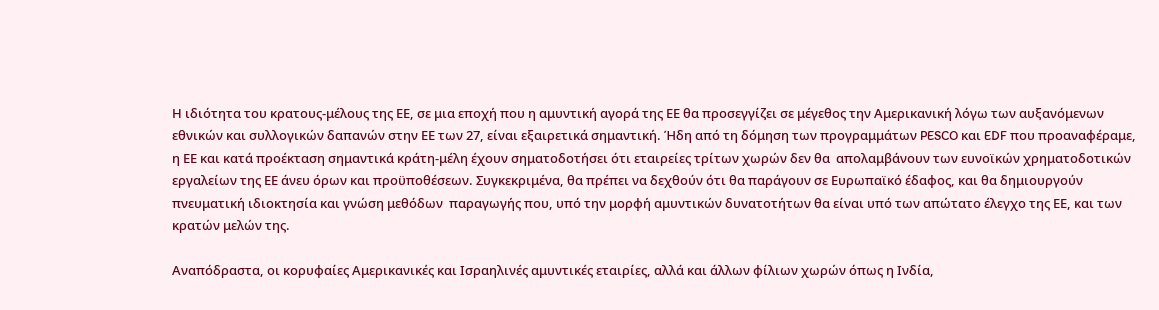Η ιδιότητα του κρατους-μέλους της ΕΕ, σε μια εποχή που η αμυντική αγορά της ΕΕ θα προσεγγίζει σε μέγεθος την Αμερικανική λόγω των αυξανόμενων εθνικών και συλλογικών δαπανών στην ΕΕ των 27, είναι εξαιρετικά σημαντική. Ήδη από τη δόμηση των προγραμμάτων PESCO και EDF που προαναφέραμε, η ΕΕ και κατά προέκταση σημαντικά κράτη-μέλη έχουν σηματοδοτήσει ότι εταιρείες τρίτων χωρών δεν θα  απολαμβάνουν των ευνοϊκών χρηματοδοτικών εργαλείων της ΕΕ άνευ όρων και προϋποθέσεων. Συγκεκριμένα, θα πρέπει να δεχθούν ότι θα παράγουν σε Ευρωπαϊκό έδαφος, και θα δημιουργούν πνευματική ιδιοκτησία και γνώση μεθόδων  παραγωγής που, υπό την μορφή αμυντικών δυνατοτήτων θα είναι υπό των απώτατο έλεγχο της ΕΕ, και των κρατών μελών της.

Αναπόδραστα, οι κορυφαίες Αμερικανικές και Ισραηλινές αμυντικές εταιρίες, αλλά και άλλων φίλιων χωρών όπως η Ινδία,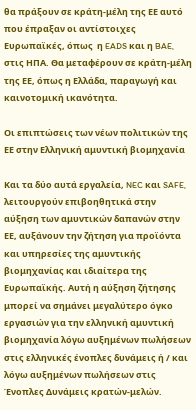θα πράξουν σε κράτη-μέλη της ΕΕ αυτό που έπραξαν οι αντίστοιχες Ευρωπαϊκές, όπως  η EADS και η BAE, στις ΗΠΑ. Θα μεταφέρουν σε κράτη-μέλη της ΕΕ, όπως η Ελλάδα, παραγωγή και καινοτομική ικανότητα.

Οι επιπτώσεις των νέων πολιτικών της ΕΕ στην Ελληνική αμυντική βιομηχανία

Και τα δύο αυτά εργαλεία, NEC και SAFE,  λειτουργούν επιβοηθητικά στην αύξηση των αμυντικών δαπανών στην ΕΕ, αυξάνουν την ζήτηση για προϊόντα και υπηρεσίες της αμυντικής βιομηχανίας και ιδιαίτερα της Ευρωπαϊκής. Αυτή η αύξηση ζήτησης μπορεί να σημάνει μεγαλύτερο όγκο εργασιών για την ελληνική αμυντική βιομηχανία λόγω αυξημένων πωλήσεων στις ελληνικές ένοπλες δυνάμεις ή / και λόγω αυξημένων πωλήσεων στις Ένοπλες Δυνάμεις κρατών-μελών.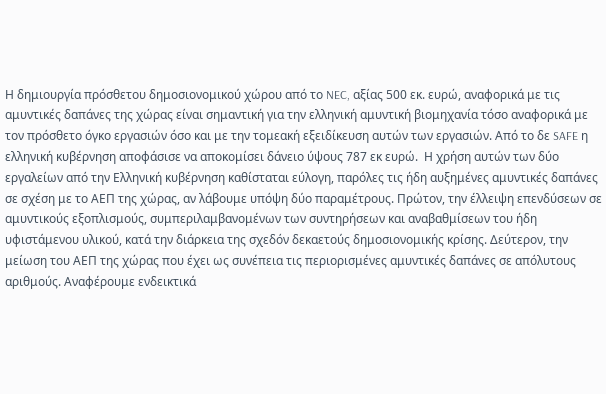Η δημιουργία πρόσθετου δημοσιονομικού χώρου από το NEC, αξίας 500 εκ. ευρώ, αναφορικά με τις αμυντικές δαπάνες της χώρας είναι σημαντική για την ελληνική αμυντική βιομηχανία τόσο αναφορικά με τον πρόσθετο όγκο εργασιών όσο και με την τομεακή εξειδίκευση αυτών των εργασιών. Από το δε SAFE η ελληνική κυβέρνηση αποφάσισε να αποκομίσει δάνειο ύψους 787 εκ ευρώ.  Η χρήση αυτών των δύο εργαλείων από την Ελληνική κυβέρνηση καθίσταται εύλογη, παρόλες τις ήδη αυξημένες αμυντικές δαπάνες σε σχέση με το ΑΕΠ της χώρας, αν λάβουμε υπόψη δύο παραμέτρους. Πρώτον, την έλλειψη επενδύσεων σε αμυντικούς εξοπλισμούς, συμπεριλαμβανομένων των συντηρήσεων και αναβαθμίσεων του ήδη υφιστάμενου υλικού, κατά την διάρκεια της σχεδόν δεκαετούς δημοσιονομικής κρίσης. Δεύτερον, την μείωση του ΑΕΠ της χώρας που έχει ως συνέπεια τις περιορισμένες αμυντικές δαπάνες σε απόλυτους αριθμούς. Αναφέρουμε ενδεικτικά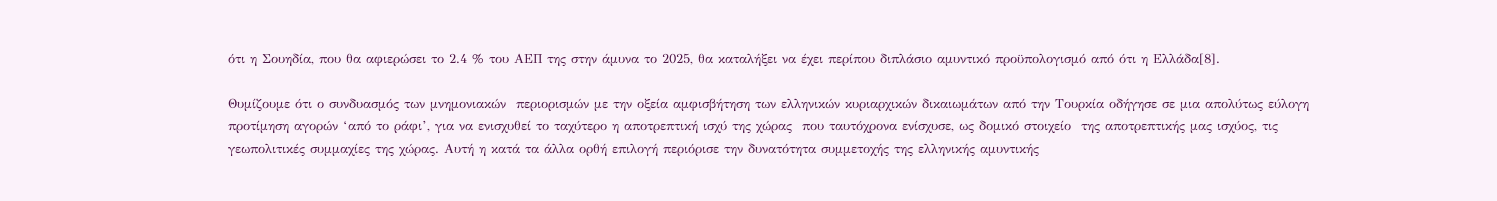ότι η Σουηδία, που θα αφιερώσει το 2.4 % του ΑΕΠ της στην άμυνα το 2025, θα καταλήξει να έχει περίπου διπλάσιο αμυντικό προϋπολογισμό από ότι η Ελλάδα[8].

Θυμίζουμε ότι ο συνδυασμός των μνημονιακών  περιορισμών με την οξεία αμφισβήτηση των ελληνικών κυριαρχικών δικαιωμάτων από την Τουρκία οδήγησε σε μια απολύτως εύλογη προτίμηση αγορών ‘από το ράφι’, για να ενισχυθεί το ταχύτερο η αποτρεπτική ισχύ της χώρας  που ταυτόχρονα ενίσχυσε, ως δομικό στοιχείο  της αποτρεπτικής μας ισχύος, τις γεωπολιτικές συμμαχίες της χώρας. Αυτή η κατά τα άλλα ορθή επιλογή περιόρισε την δυνατότητα συμμετοχής της ελληνικής αμυντικής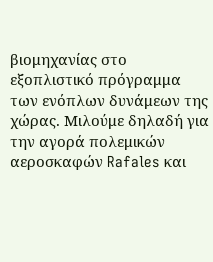βιομηχανίας στο εξοπλιστικό πρόγραμμα των ενόπλων δυνάμεων της χώρας. Μιλούμε δηλαδή για την αγορά πολεμικών αεροσκαφών Rafales και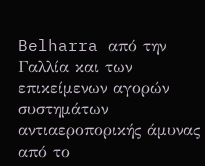Belharra από την Γαλλία και των επικείμενων αγορών συστημάτων αντιαεροπορικής άμυνας από το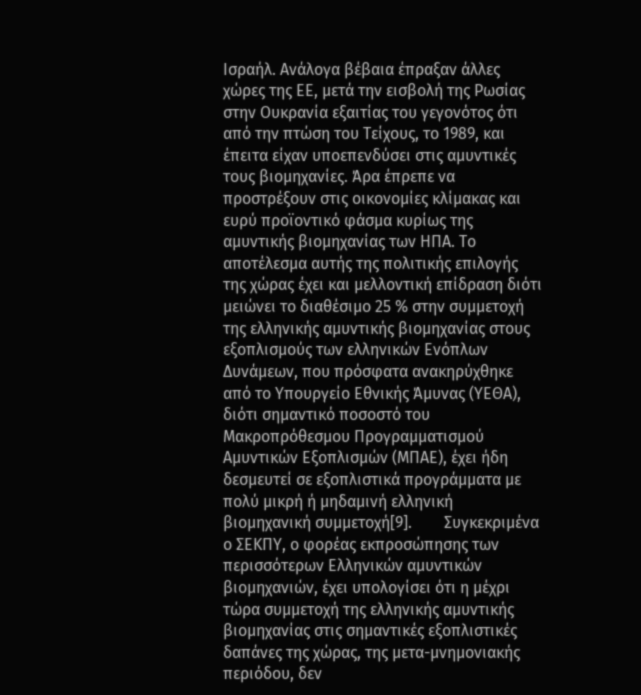Ισραήλ. Ανάλογα βέβαια έπραξαν άλλες χώρες της ΕΕ, μετά την εισβολή της Ρωσίας στην Ουκρανία εξαιτίας του γεγονότος ότι από την πτώση του Τείχους, το 1989, και έπειτα είχαν υποεπενδύσει στις αμυντικές τους βιομηχανίες. Άρα έπρεπε να προστρέξουν στις οικονομίες κλίμακας και ευρύ προϊοντικό φάσμα κυρίως της αμυντικής βιομηχανίας των ΗΠΑ. Το αποτέλεσμα αυτής της πολιτικής επιλογής της χώρας έχει και μελλοντική επίδραση διότι μειώνει το διαθέσιμο 25 % στην συμμετοχή της ελληνικής αμυντικής βιομηχανίας στους εξοπλισμούς των ελληνικών Ενόπλων Δυνάμεων, που πρόσφατα ανακηρύχθηκε από το Υπουργείο Εθνικής Άμυνας (ΥΕΘΑ), διότι σημαντικό ποσοστό του Μακροπρόθεσμου Προγραμματισμού Αμυντικών Εξοπλισμών (ΜΠΑΕ), έχει ήδη δεσμευτεί σε εξοπλιστικά προγράμματα με πολύ μικρή ή μηδαμινή ελληνική βιομηχανική συμμετοχή[9].        Συγκεκριμένα ο ΣΕΚΠΥ, ο φορέας εκπροσώπησης των περισσότερων Ελληνικών αμυντικών βιομηχανιών, έχει υπολογίσει ότι η μέχρι τώρα συμμετοχή της ελληνικής αμυντικής βιομηχανίας στις σημαντικές εξοπλιστικές δαπάνες της χώρας, της μετα-μνημονιακής περιόδου, δεν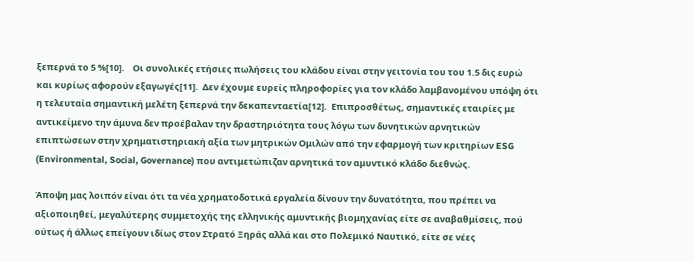ξεπερνά το 5 %[10].    Οι συνολικές ετήσιες πωλήσεις του κλάδου είναι στην γειτονία του του 1.5 δις ευρώ και κυρίως αφορούν εξαγωγές[11].  Δεν έχουμε ευρείς πληροφορίες για τον κλάδο λαμβανομένου υπόψη ότι η τελευταία σημαντική μελέτη ξεπερνά την δεκαπενταετία[12].  Επιπροσθέτως, σημαντικές εταιρίες με αντικείμενο την άμυνα δεν προέβαλαν την δραστηριότητα τους λόγω των δυνητικών αρνητικών επιπτώσεων στην χρηματιστηριακή αξία των μητρικών Ομιλών από την εφαρμογή των κριτηρίων ESG (Environmental, Social, Governance) που αντιμετώπιζαν αρνητικά τον αμυντικό κλάδο διεθνώς.

Άποψη μας λοιπόν είναι ότι τα νέα χρηματοδοτικά εργαλεία δίνουν την δυνατότητα, που πρέπει να αξιοποιηθεί, μεγαλύτερης συμμετοχής της ελληνικής αμυντικής βιομηχανίας είτε σε αναβαθμίσεις, πού ούτως ή άλλως επείγουν ιδίως στον Στρατό Ξηράς αλλά και στο Πολεμικό Ναυτικό, είτε σε νέες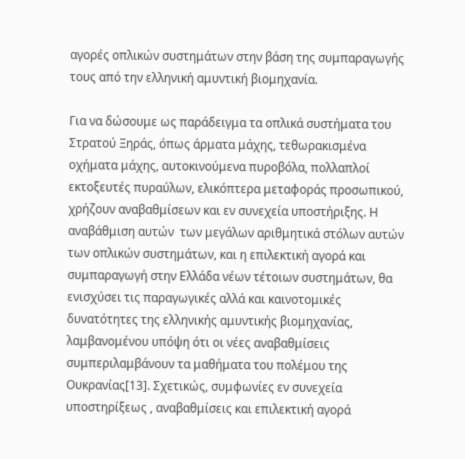αγορές οπλικών συστημάτων στην βάση της συμπαραγωγής τους από την ελληνική αμυντική βιομηχανία.

Για να δώσουμε ως παράδειγμα τα οπλικά συστήματα του Στρατού Ξηράς, όπως άρματα μάχης, τεθωρακισμένα οχήματα μάχης, αυτοκινούμενα πυροβόλα, πολλαπλοί εκτοξευτές πυραύλων, ελικόπτερα μεταφοράς προσωπικού, χρήζουν αναβαθμίσεων και εν συνεχεία υποστήριξης. Η  αναβάθμιση αυτών  των μεγάλων αριθμητικά στόλων αυτών των οπλικών συστημάτων, και η επιλεκτική αγορά και συμπαραγωγή στην Ελλάδα νέων τέτοιων συστημάτων, θα ενισχύσει τις παραγωγικές αλλά και καινοτομικές δυνατότητες της ελληνικής αμυντικής βιομηχανίας, λαμβανομένου υπόψη ότι οι νέες αναβαθμίσεις συμπεριλαμβάνουν τα μαθήματα του πολέμου της Ουκρανίας[13]. Σχετικώς, συμφωνίες εν συνεχεία υποστηρίξεως , αναβαθμίσεις και επιλεκτική αγορά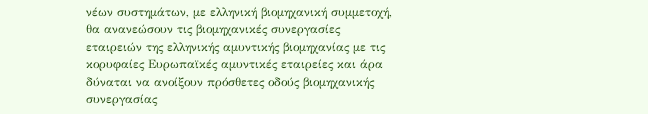νέων συστημάτων, με ελληνική βιομηχανική συμμετοχή,  θα ανανεώσουν τις βιομηχανικές συνεργασίες εταιρειών της ελληνικής αμυντικής βιομηχανίας με τις κορυφαίες Ευρωπαϊκές αμυντικές εταιρείες και άρα δύναται να ανοίξουν πρόσθετες οδούς βιομηχανικής συνεργασίας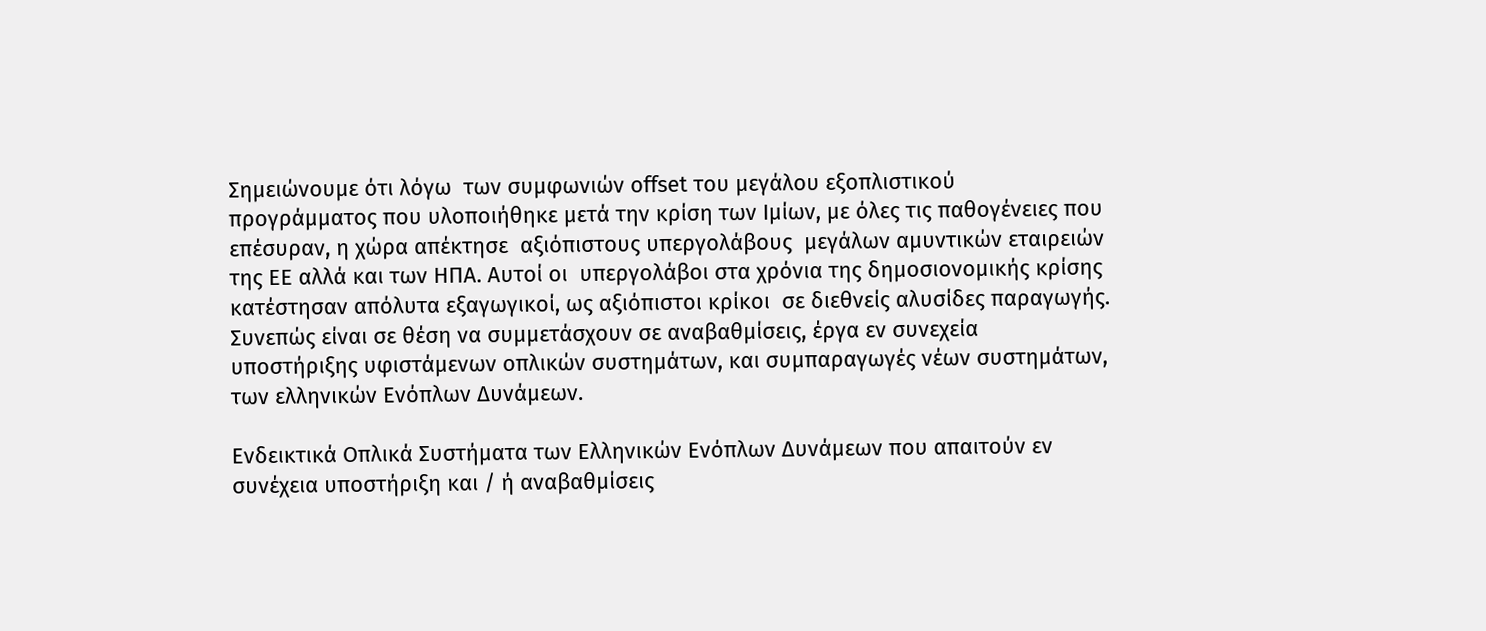Σημειώνουμε ότι λόγω  των συμφωνιών offset του μεγάλου εξοπλιστικού προγράμματος που υλοποιήθηκε μετά την κρίση των Ιμίων, με όλες τις παθογένειες που επέσυραν, η χώρα απέκτησε  αξιόπιστους υπεργολάβους  μεγάλων αμυντικών εταιρειών της ΕΕ αλλά και των ΗΠΑ. Αυτοί οι  υπεργολάβοι στα χρόνια της δημοσιονομικής κρίσης κατέστησαν απόλυτα εξαγωγικοί, ως αξιόπιστοι κρίκοι  σε διεθνείς αλυσίδες παραγωγής. Συνεπώς είναι σε θέση να συμμετάσχουν σε αναβαθμίσεις, έργα εν συνεχεία υποστήριξης υφιστάμενων οπλικών συστημάτων, και συμπαραγωγές νέων συστημάτων,  των ελληνικών Ενόπλων Δυνάμεων.

Eνδεικτικά Οπλικά Συστήματα των Ελληνικών Ενόπλων Δυνάμεων που απαιτούν εν συνέχεια υποστήριξη και / ή αναβαθμίσεις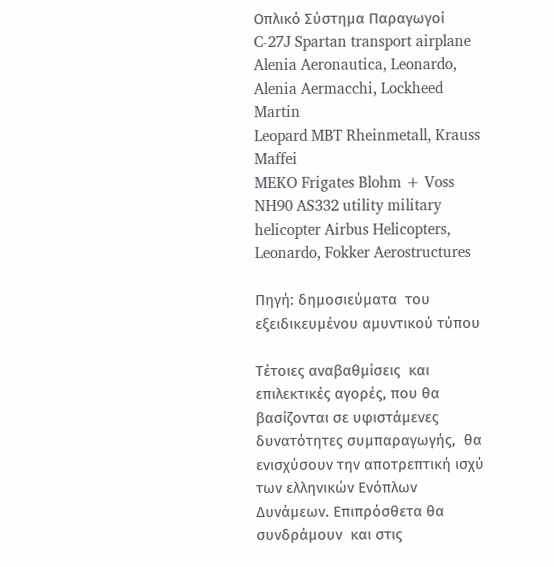Οπλικό Σύστημα Παραγωγοί
C-27J Spartan transport airplane Alenia Aeronautica, Leonardo, Alenia Aermacchi, Lockheed Martin
Leopard MBT Rheinmetall, Krauss Maffei
MEKO Frigates Blohm + Voss
NH90 AS332 utility military helicopter Airbus Helicopters, Leonardo, Fokker Aerostructures

Πηγή: δημοσιεύματα  του εξειδικευμένου αμυντικού τύπου

Τέτοιες αναβαθμίσεις  και επιλεκτικές αγορές, που θα βασίζονται σε υφιστάμενες δυνατότητες συμπαραγωγής,  θα ενισχύσουν την αποτρεπτική ισχύ των ελληνικών Ενόπλων Δυνάμεων. Επιπρόσθετα θα συνδράμουν  και στις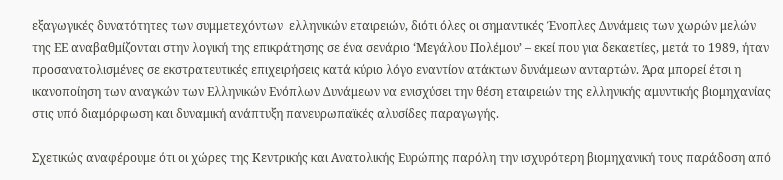εξαγωγικές δυνατότητες των συμμετεχόντων  ελληνικών εταιρειών, διότι όλες οι σημαντικές Ένοπλες Δυνάμεις των χωρών μελών της ΕΕ αναβαθμίζονται στην λογική της επικράτησης σε ένα σενάριο ‘Μεγάλου Πολέμου’ – εκεί που για δεκαετίες, μετά το 1989, ήταν προσανατολισμένες σε εκστρατευτικές επιχειρήσεις κατά κύριο λόγο εναντίον ατάκτων δυνάμεων ανταρτών. Άρα μπορεί έτσι η ικανοποίηση των αναγκών των Ελληνικών Ενόπλων Δυνάμεων να ενισχύσει την θέση εταιρειών της ελληνικής αμυντικής βιομηχανίας στις υπό διαμόρφωση και δυναμική ανάπτυξη πανευρωπαϊκές αλυσίδες παραγωγής.

Σχετικώς αναφέρουμε ότι οι χώρες της Κεντρικής και Ανατολικής Ευρώπης παρόλη την ισχυρότερη βιομηχανική τους παράδοση από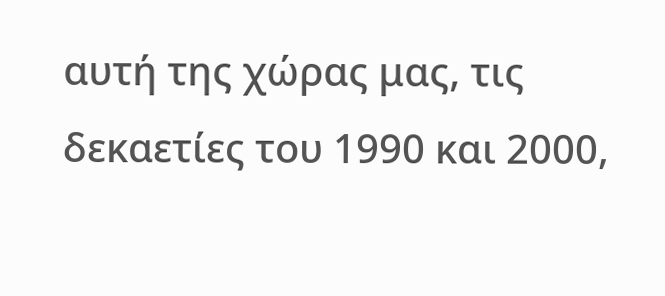αυτή της χώρας μας, τις δεκαετίες του 1990 και 2000,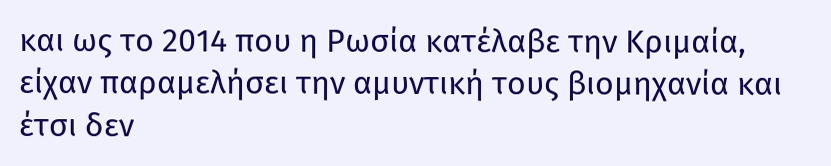και ως το 2014 που η Ρωσία κατέλαβε την Κριμαία, είχαν παραμελήσει την αμυντική τους βιομηχανία και έτσι δεν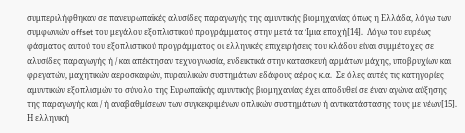συμπεριλήφθηκαν σε πανευρωπαϊκές αλυσίδες παραγωγής της αμυντικής βιομηχανίας όπως η Ελλάδα, λόγω των συμφωνιών offset του μεγάλου εξοπλιστικού προγράμματος στην μετά τα Ίμια εποχή[14].  Λόγω του ευρέως φάσματος αυτού του εξοπλιστικού προγράμματος οι ελληνικές επιχειρήσεις του κλάδου είναι συμμέτοχες σε αλυσίδες παραγωγής ή / και απέκτησαν τεχνογνωσία, ενδεικτικά στην κατασκευή αρμάτων μάχης, υποβρυχίων και φρεγατών, μαχητικών αεροσκαφών, πυραυλικών συστημάτων εδάφους αέρος κ.α.  Σε όλες αυτές τις κατηγορίες αμυντικών εξοπλισμών το σύνολο της Ευρωπαϊκής αμυντικής βιομηχανίας έχει αποδυθεί σε έναν αγώνα αύξησης της παραγωγής και / ή αναβαθμίσεων των συγκεκριμένων οπλικών συστημάτων ή αντικατάστασης τους με νέων[15].    Η ελληνική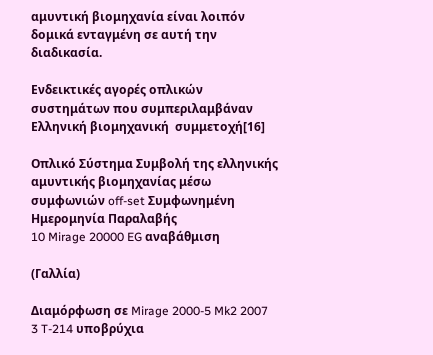αμυντική βιομηχανία είναι λοιπόν δομικά ενταγμένη σε αυτή την διαδικασία.

Ενδεικτικές αγορές οπλικών συστημάτων που συμπεριλαμβάναν Ελληνική βιομηχανική  συμμετοχή[16]

Οπλικό Σύστημα Συμβολή της ελληνικής αμυντικής βιομηχανίας μέσω συμφωνιών off-set Συμφωνημένη Ημερομηνία Παραλαβής
10 Mirage 20000 EG αναβάθμιση

(Γαλλία)

Διαμόρφωση σε Mirage 2000-5 Mk2 2007
3 T-214 υποβρύχια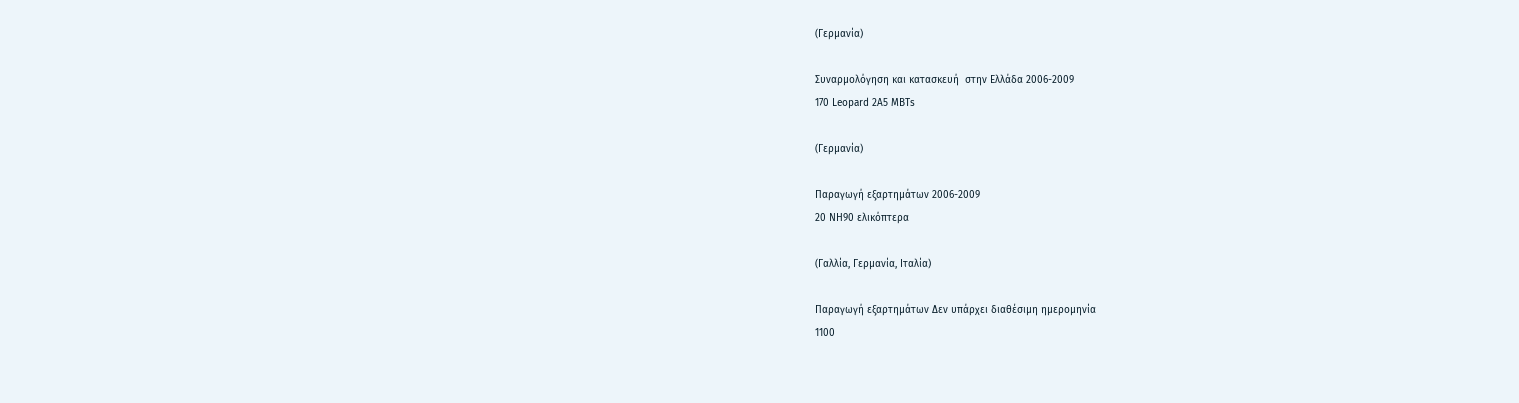(Γερμανία)

Συναρμολόγηση και κατασκευή  στην Ελλάδα 2006-2009
170 Leopard 2A5 MBTs

(Γερμανία)

Παραγωγή εξαρτημάτων 2006-2009
20 NH90 ελικόπτερα

(Γαλλία, Γερμανία, Ιταλία)

Παραγωγή εξαρτημάτων Δεν υπάρχει διαθέσιμη ημερομηνία
1100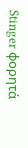Stinger φορητά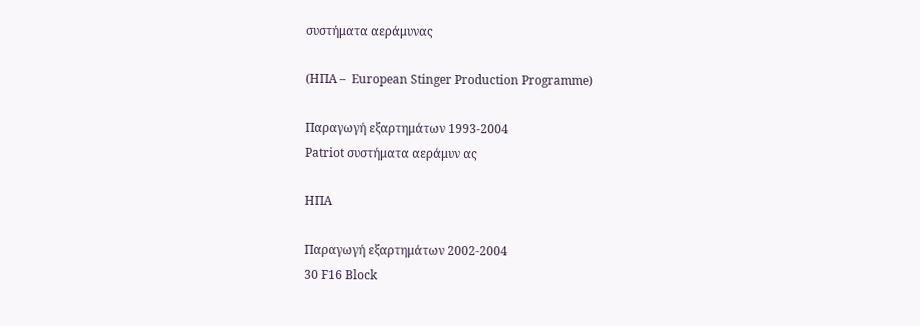συστήματα αεράμυνας

(ΗΠΑ –  European Stinger Production Programme)

Παραγωγή εξαρτημάτων 1993-2004
Patriot συστήματα αεράμυν ας

ΗΠΑ

Παραγωγή εξαρτημάτων 2002-2004
30 F16 Block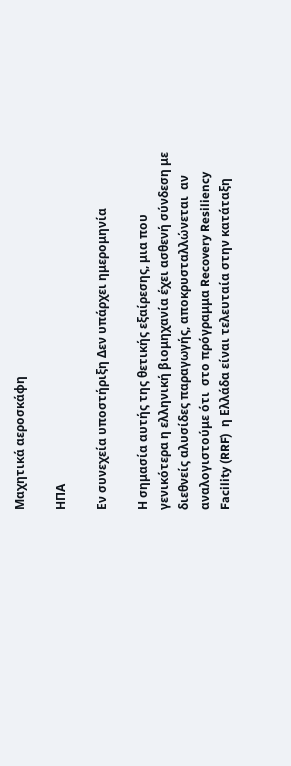Μαχητικά αεροσκάφη

ΗΠΑ

Εν συνεχεία υποστήριξη Δεν υπάρχει ημερομηνία

Η σημασία αυτής της θετικής εξαίρεσης, μια που γενικότερα η ελληνική βιομηχανία έχει ασθενή σύνδεση με διεθνείς αλυσίδες παραγωγής, αποκρυσταλλώνεται  αν αναλογιστούμε ότι  στο πρόγραμμα Recovery Resiliency Facility (RRF)  η Ελλάδα είναι τελευταία στην κατάταξη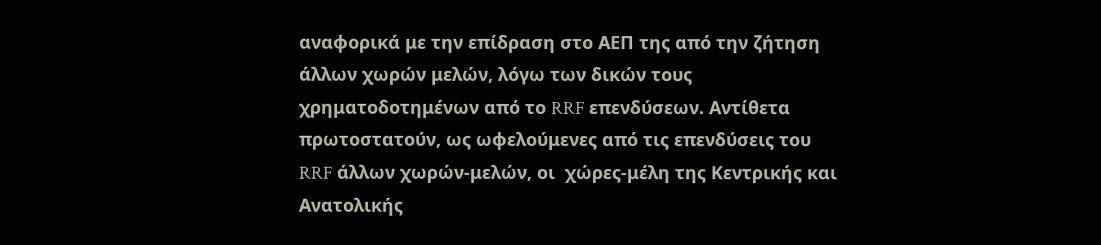αναφορικά με την επίδραση στο ΑΕΠ της από την ζήτηση άλλων χωρών μελών, λόγω των δικών τους χρηματοδοτημένων από το RRF επενδύσεων. Αντίθετα πρωτοστατούν, ως ωφελούμενες από τις επενδύσεις του RRF άλλων χωρών-μελών, οι  χώρες-μέλη της Κεντρικής και Ανατολικής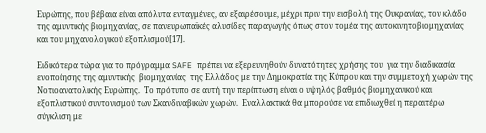Ευρώπης, που βέβαια είναι απόλυτα ενταγμένες, αν εξαιρέσουμε, μέχρι πριν την εισβολή της Ουκρανίας, τον κλάδο της αμυντικής βιομηχανίας, σε πανευρωπαϊκές αλυσίδες παραγωγής όπως στον τομέα της αυτοκινητοβιομηχανίας και του μηχανολογικού εξοπλισμού[17].

Ειδικότερα τώρα για το πρόγραμμα SAFE πρέπει να εξερευνηθούν δυνατότητες χρήσης του  για την διαδικασία  ενοποίησης της αμυντικής  βιομηχανίας  της Ελλάδος με την Δημοκρατία της Κύπρου και την συμμετοχή χωρών της Νοτιοανατολικής Ευρώπης.  Το πρότυπο σε αυτή την περίπτωση είναι ο υψηλός βαθμός βιομηχανικού και εξοπλιστικού συντονισμού των Σκανδιναβικών χωρών.  Εναλλακτικά θα μπορούσε να επιδιωχθεί η περαιτέρω σύγκλιση με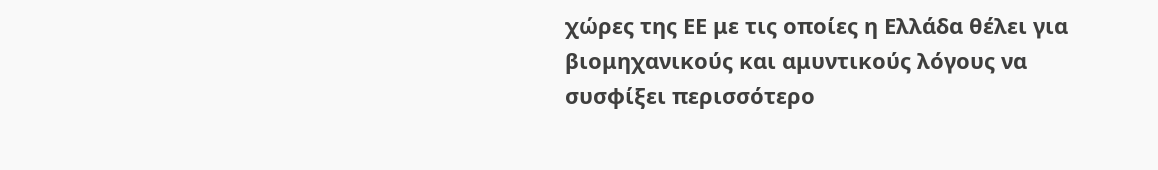χώρες της ΕΕ με τις οποίες η Ελλάδα θέλει για βιομηχανικούς και αμυντικούς λόγους να συσφίξει περισσότερο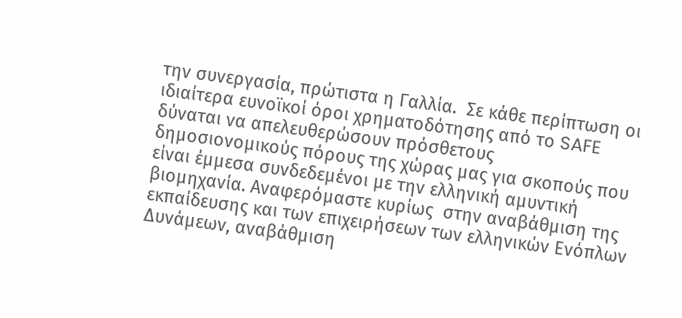την συνεργασία, πρώτιστα η Γαλλία.  Σε κάθε περίπτωση οι ιδιαίτερα ευνοϊκοί όροι χρηματοδότησης από το SAFE  δύναται να απελευθερώσουν πρόσθετους δημοσιονομικούς πόρους της χώρας μας για σκοπούς που είναι έμμεσα συνδεδεμένοι με την ελληνική αμυντική βιομηχανία. Αναφερόμαστε κυρίως  στην αναβάθμιση της εκπαίδευσης και των επιχειρήσεων των ελληνικών Ενόπλων Δυνάμεων, αναβάθμιση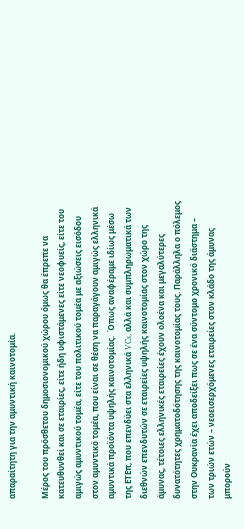απαραίτητη για την αμυντική καινοτομία.

Μέρος του πρόσθετου δημοσιονομικού χώρου όμως θα έπρεπε να κατευθυνθεί και σε εταιρίες, είτε ήδη υφιστάμενες είτε νεοφυείς, είτε του αμιγώς αμυντικού τομέα, είτε του πολιτικού τομέα με αξιώσεις εισόδου στον αμυντικό τομέα, που είναι σε θέση να παραγάγουν αμιγώς ελληνικά αμυντικά προϊόντα υψηλής καινοτομίας.  Όπως αναφέραμε ιδίως μέσω της ΕΤΕπ, που επενδύει στα ελληνικά VCs, αλλά και συμπληρωματικά των διεθνών επενδυτών σε εταιρείες υψηλής καινοτομίας στον χώρο της άμυνας, τέτοιες ελληνικές εταιρείες έχουν ολοένα και μεγαλύτερες δυνατότητες χρηματοδότησης της καινοτομίας τους. Παράλληλα ο πόλεμος στην Ουκρανία έχει αποδείξει πως σε ένα σύντομο χρονικό διάστημα – των τριών ετών – νεοεισερχόμενες εταιρείες στον κλάδο της άμυνας μπορούν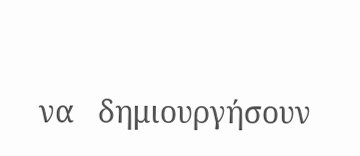να   δημιουργήσουν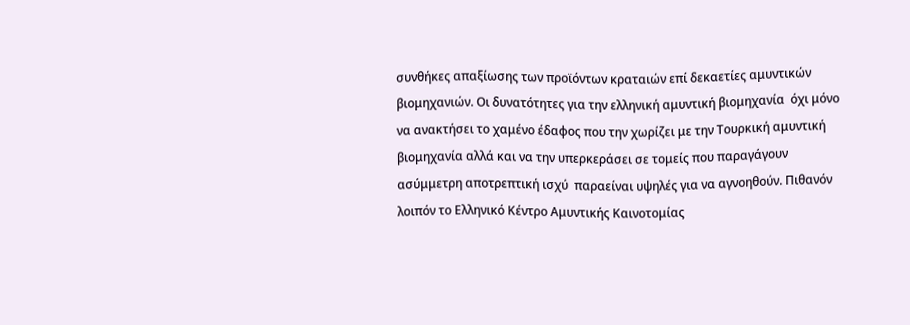συνθήκες απαξίωσης των προϊόντων κραταιών επί δεκαετίες αμυντικών βιομηχανιών. Οι δυνατότητες για την ελληνική αμυντική βιομηχανία  όχι μόνο να ανακτήσει το χαμένο έδαφος που την χωρίζει με την Τουρκική αμυντική βιομηχανία αλλά και να την υπερκεράσει σε τομείς που παραγάγουν ασύμμετρη αποτρεπτική ισχύ  παραείναι υψηλές για να αγνοηθούν. Πιθανόν λοιπόν το Ελληνικό Κέντρο Αμυντικής Καινοτομίας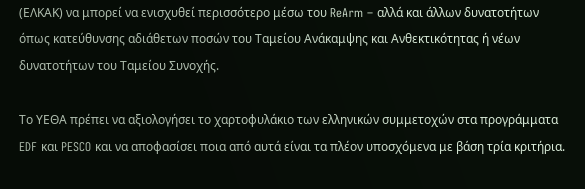(ΕΛΚΑΚ) να μπορεί να ενισχυθεί περισσότερο μέσω του ReArm – αλλά και άλλων δυνατοτήτων όπως κατεύθυνσης αδιάθετων ποσών του Ταμείου Ανάκαμψης και Ανθεκτικότητας ή νέων δυνατοτήτων του Ταμείου Συνοχής.

Το ΥΕΘΑ πρέπει να αξιολογήσει το χαρτοφυλάκιο των ελληνικών συμμετοχών στα προγράμματα EDF και PESCO και να αποφασίσει ποια από αυτά είναι τα πλέον υποσχόμενα με βάση τρία κριτήρια.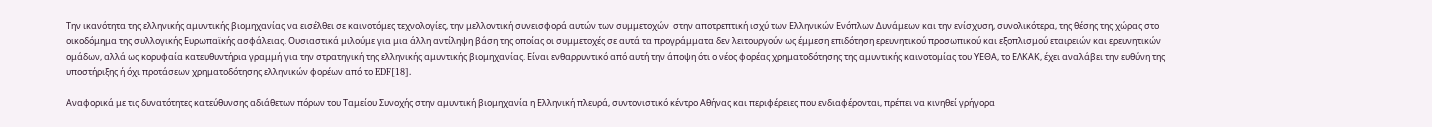Την ικανότητα της ελληνικής αμυντικής βιομηχανίας να εισέλθει σε καινοτόμες τεχνολογίες, την μελλοντική συνεισφορά αυτών των συμμετοχών  στην αποτρεπτική ισχύ των Ελληνικών Ενόπλων Δυνάμεων και την ενίσχυση, συνολικότερα, της θέσης της χώρας στο οικοδόμημα της συλλογικής Ευρωπαϊκής ασφάλειας. Ουσιαστικά μιλούμε για μια άλλη αντίληψη βάση της οποίας οι συμμετοχές σε αυτά τα προγράμματα δεν λειτουργούν ως έμμεση επιδότηση ερευνητικού προσωπικού και εξοπλισμού εταιρειών και ερευνητικών ομάδων, αλλά ως κορυφαία κατευθυντήρια γραμμή για την στρατηγική της ελληνικής αμυντικής βιομηχανίας. Eίναι ενθαρρυντικό από αυτή την άποψη ότι ο νέος φορέας χρηματοδότησης της αμυντικής καινοτομίας του ΥΕΘΑ, το ΕΛΚΑΚ, έχει αναλάβει την ευθύνη της υποστήριξης ή όχι προτάσεων χρηματοδότησης ελληνικών φορέων από το EDF[18].

Αναφορικά με τις δυνατότητες κατεύθυνσης αδιάθετων πόρων του Ταμείου Συνοχής στην αμυντική βιομηχανία η Ελληνική πλευρά, συντονιστικό κέντρο Αθήνας και περιφέρειες που ενδιαφέρονται, πρέπει να κινηθεί γρήγορα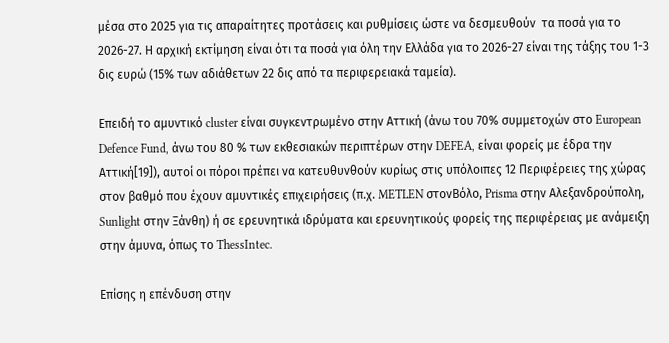μέσα στο 2025 για τις απαραίτητες προτάσεις και ρυθμίσεις ώστε να δεσμευθούν  τα ποσά για το 2026-27. Η αρχική εκτίμηση είναι ότι τα ποσά για όλη την Ελλάδα για το 2026-27 είναι της τάξης του 1-3 δις ευρώ (15% των αδιάθετων 22 δις από τα περιφερειακά ταμεία).

Επειδή το αμυντικό cluster είναι συγκεντρωμένο στην Αττική (άνω του 70% συμμετοχών στο European Defence Fund, άνω του 80 % των εκθεσιακών περιπτέρων στην DEFEA, είναι φορείς με έδρα την Αττική[19]), αυτοί οι πόροι πρέπει να κατευθυνθούν κυρίως στις υπόλοιπες 12 Περιφέρειες της χώρας στον βαθμό που έχουν αμυντικές επιχειρήσεις (π.χ. METLEN στονΒόλο, Prisma στην Αλεξανδρούπολη, Sunlight στην Ξάνθη) ή σε ερευνητικά ιδρύματα και ερευνητικούς φορείς της περιφέρειας με ανάμειξη στην άμυνα, όπως το ThessIntec.

Επίσης η επένδυση στην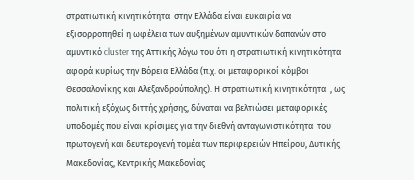στρατιωτική κινητικότητα  στην Ελλάδα είναι ευκαιρία να εξισορροπηθεί η ωφέλεια των αυξημένων αμυντικών δαπανών στο αμυντικό cluster της Αττικής λόγω του ότι η στρατιωτική κινητικότητα  αφορά κυρίως την Βόρεια Ελλάδα (π.χ. οι μεταφορικοί κόμβοι  Θεσσαλονίκης και Αλεξανδρούπολης). Η στρατιωτική κινητικότητα  , ως πολιτική εξόχως διττής χρήσης, δύναται να βελτιώσει μεταφορικές υποδομές που είναι κρίσιμες για την διεθνή ανταγωνιστικότητα  του πρωτογενή και δευτερογενή τομέα των περιφερειών Ηπείρου, Δυτικής Μακεδονίας, Κεντρικής Μακεδονίας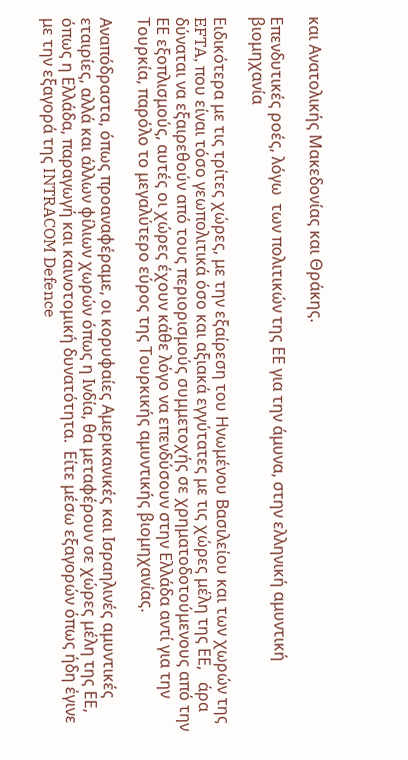και Ανατολικής Μακεδονίας και Θράκης.

Επενδυτικές ροές, λόγω  των πολιτικών της ΕΕ για την άμυνα, στην ελληνική αμυντική βιομηχανία

Ειδικότερα με τις τρίτες χώρες, με την εξαίρεση του Ηνωμένου Βασιλείου και των χωρών της EFTA, που είναι τόσο γεωπολιτικά όσο και αξιακά εγγύτατες με τις χώρες μέλη της ΕΕ,   άρα δύναται να εξαιρεθούν από τους περιορισμούς συμμετοχής σε χρηματοδοτούμενους από την ΕΕ εξοπλισμούς, αυτές οι χώρες έχουν κάθε λόγο να επενδύσουν στην Ελλάδα αντί για την Τουρκία, παρόλο το μεγαλύτερο εύρος της Τουρκικής αμυντικής βιομηχανίας.

Αναπόδραστα, όπως προαναφέραμε, οι κορυφαίες Αμερικανικές και Ισραηλινές αμυντικές εταιρίες, αλλά και άλλων φίλιων χωρών όπως η Ινδία, θα μεταφέρουν σε χώρες μέλη της ΕΕ, όπως η Ελλάδα, παραγωγή και καινοτομική δυνατότητα.  Είτε μέσω εξαγορών όπως ήδη έγινε με την εξαγορά της INTRACOM Defence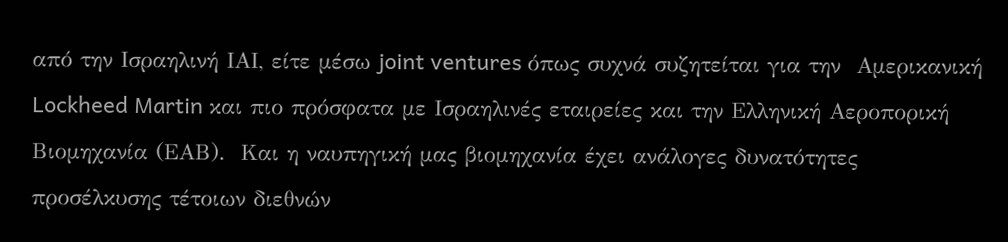από την Ισραηλινή ΙΑΙ, είτε μέσω joint ventures όπως συχνά συζητείται για την  Αμερικανική Lockheed Martin και πιο πρόσφατα με Ισραηλινές εταιρείες και την Ελληνική Αεροπορική Βιομηχανία (ΕΑΒ).  Και η ναυπηγική μας βιομηχανία έχει ανάλογες δυνατότητες προσέλκυσης τέτοιων διεθνών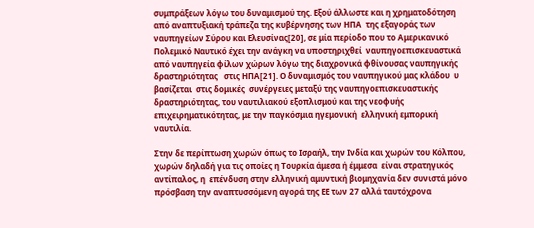συμπράξεων λόγω του δυναμισμού της. Εξού άλλωστε και η χρηματοδότηση από αναπτυξιακή τράπεζα της κυβέρνησης των ΗΠΑ  της εξαγοράς των ναυπηγείων Σύρου και Ελευσίνας[20], σε μία περίοδο που το Αμερικανικό Πολεμικό Ναυτικό έχει την ανάγκη να υποστηριχθεί  ναυπηγοεπισκευαστικά από ναυπηγεία φίλων χώρων λόγω της διαχρονικά φθίνουσας ναυπηγικής δραστηριότητας   στις ΗΠΑ[21]. Ο δυναμισμός του ναυπηγικού μας κλάδου  υ βασίζεται  στις δομικές  συνέργειες μεταξύ της ναυπηγοεπισκευαστικής δραστηριότητας, του ναυτιλιακού εξοπλισμού και της νεοφυής επιχειρηματικότητας, με την παγκόσμια ηγεμονική  ελληνική εμπορική ναυτιλία.

Στην δε περίπτωση χωρών όπως το Ισραήλ, την Ινδία και χωρών του Κόλπου, χωρών δηλαδή για τις οποίες η Τουρκία άμεσα ή έμμεσα  είναι στρατηγικός αντίπαλος, η  επένδυση στην ελληνική αμυντική βιομηχανία δεν συνιστά μόνο πρόσβαση την αναπτυσσόμενη αγορά της ΕΕ των 27 αλλά ταυτόχρονα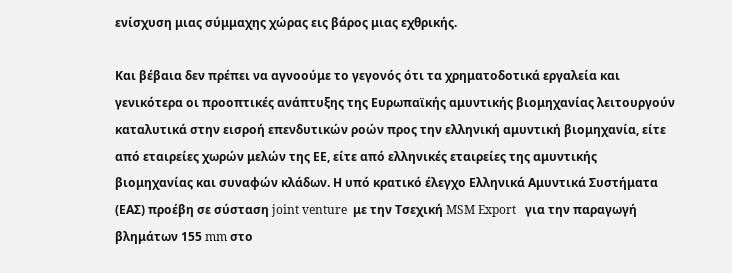ενίσχυση μιας σύμμαχης χώρας εις βάρος μιας εχθρικής.

Και βέβαια δεν πρέπει να αγνοούμε το γεγονός ότι τα χρηματοδοτικά εργαλεία και γενικότερα οι προοπτικές ανάπτυξης της Ευρωπαϊκής αμυντικής βιομηχανίας λειτουργούν καταλυτικά στην εισροή επενδυτικών ροών προς την ελληνική αμυντική βιομηχανία, είτε από εταιρείες χωρών μελών της ΕΕ, είτε από ελληνικές εταιρείες της αμυντικής βιομηχανίας και συναφών κλάδων. Η υπό κρατικό έλεγχο Ελληνικά Αμυντικά Συστήματα (ΕΑΣ) προέβη σε σύσταση joint venture  με την Τσεχική MSM Export   για την παραγωγή βλημάτων 155 mm στο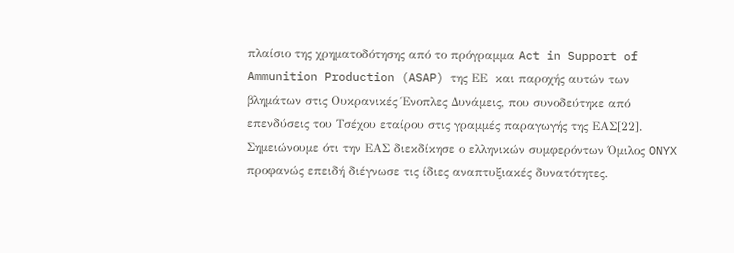πλαίσιο της χρηματοδότησης από το πρόγραμμα Act in Support of Ammunition Production (ASAP) της ΕΕ  και παροχής αυτών των βλημάτων στις Ουκρανικές Ένοπλες Δυνάμεις, που συνοδεύτηκε από επενδύσεις του Τσέχου εταίρου στις γραμμές παραγωγής της ΕΑΣ[22]. Σημειώνουμε ότι την ΕΑΣ διεκδίκησε ο ελληνικών συμφερόντων Όμιλος ONYX προφανώς επειδή διέγνωσε τις ίδιες αναπτυξιακές δυνατότητες.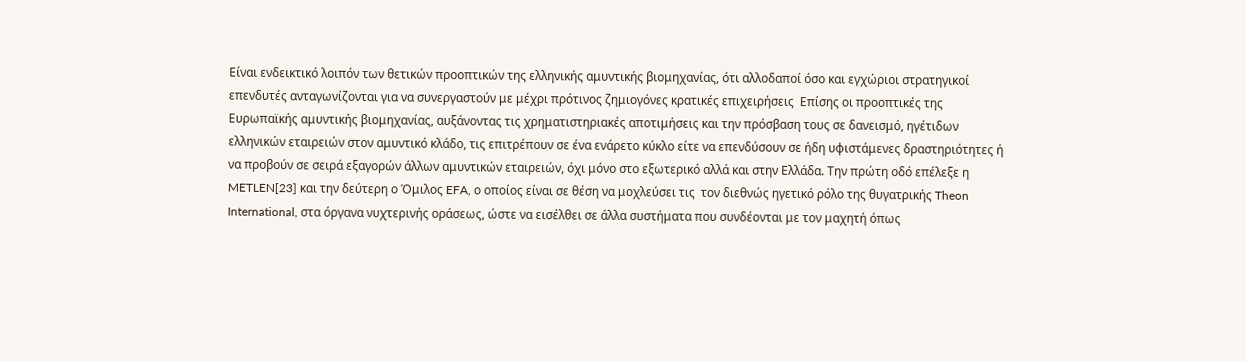Eίναι ενδεικτικό λοιπόν των θετικών προοπτικών της ελληνικής αμυντικής βιομηχανίας, ότι αλλοδαποί όσο και εγχώριοι στρατηγικοί επενδυτές ανταγωνίζονται για να συνεργαστούν με μέχρι πρότινος ζημιογόνες κρατικές επιχειρήσεις  Επίσης οι προοπτικές της Ευρωπαϊκής αμυντικής βιομηχανίας, αυξάνοντας τις χρηματιστηριακές αποτιμήσεις και την πρόσβαση τους σε δανεισμό, ηγέτιδων ελληνικών εταιρειών στον αμυντικό κλάδο, τις επιτρέπουν σε ένα ενάρετο κύκλο είτε να επενδύσουν σε ήδη υφιστάμενες δραστηριότητες ή να προβούν σε σειρά εξαγορών άλλων αμυντικών εταιρειών, όχι μόνο στο εξωτερικό αλλά και στην Ελλάδα. Την πρώτη οδό επέλεξε η METLEN[23] και την δεύτερη ο Όμιλος EFA, ο οποίος είναι σε θέση να μοχλεύσει τις  τον διεθνώς ηγετικό ρόλο της θυγατρικής Theon International, στα όργανα νυχτερινής οράσεως, ώστε να εισέλθει σε άλλα συστήματα που συνδέονται με τον μαχητή όπως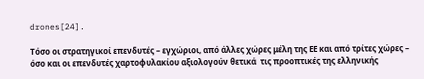drones[24].

Τόσο οι στρατηγικοί επενδυτές – εγχώριοι, από άλλες χώρες μέλη της ΕΕ και από τρίτες χώρες – όσο και οι επενδυτές χαρτοφυλακίου αξιολογούν θετικά  τις προοπτικές της ελληνικής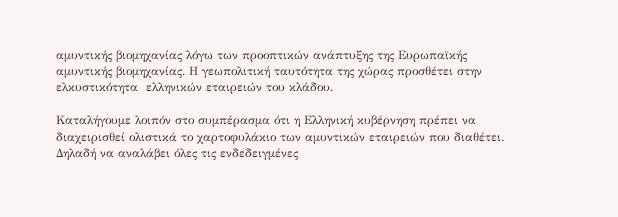αμυντικής βιομηχανίας λόγω των προοπτικών ανάπτυξης της Ευρωπαϊκής αμυντικής βιομηχανίας. Η γεωπολιτική ταυτότητα της χώρας προσθέτει στην ελκυστικότητα  ελληνικών εταιρειών του κλάδου.

Καταλήγουμε λοιπόν στο συμπέρασμα ότι η Ελληνική κυβέρνηση πρέπει να διαχειρισθεί ολιστικά το χαρτοφυλάκιο των αμυντικών εταιρειών που διαθέτει. Δηλαδή να αναλάβει όλες τις ενδεδειγμένες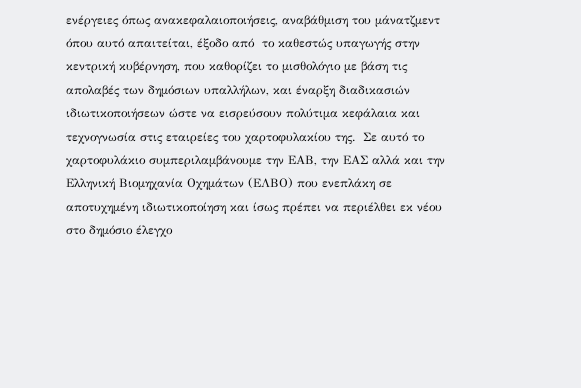ενέργειες όπως ανακεφαλαιοποιήσεις, αναβάθμιση του μάνατζμεντ όπου αυτό απαιτείται, έξοδο από  το καθεστώς υπαγωγής στην κεντρική κυβέρνηση, που καθορίζει το μισθολόγιο με βάση τις απολαβές των δημόσιων υπαλλήλων, και έναρξη διαδικασιών ιδιωτικοποιήσεων ώστε να εισρεύσουν πολύτιμα κεφάλαια και τεχνογνωσία στις εταιρείες του χαρτοφυλακίου της.  Σε αυτό το χαρτοφυλάκιο συμπεριλαμβάνουμε την ΕΑΒ, την ΕΑΣ αλλά και την Ελληνική Βιομηχανία Οχημάτων (ΕΛΒΟ) που ενεπλάκη σε αποτυχημένη ιδιωτικοποίηση και ίσως πρέπει να περιέλθει εκ νέου στο δημόσιο έλεγχο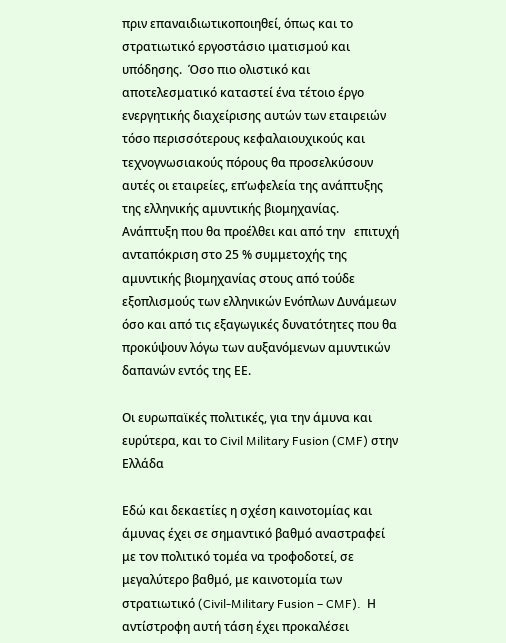πριν επαναιδιωτικοποιηθεί, όπως και το στρατιωτικό εργοστάσιο ιματισμού και υπόδησης.  Όσο πιο ολιστικό και αποτελεσματικό καταστεί ένα τέτοιο έργο ενεργητικής διαχείρισης αυτών των εταιρειών τόσο περισσότερους κεφαλαιουχικούς και τεχνογνωσιακούς πόρους θα προσελκύσουν αυτές οι εταιρείες, επ’ωφελεία της ανάπτυξης της ελληνικής αμυντικής βιομηχανίας.  Ανάπτυξη που θα προέλθει και από την   επιτυχή ανταπόκριση στο 25 % συμμετοχής της αμυντικής βιομηχανίας στους από τούδε εξοπλισμούς των ελληνικών Ενόπλων Δυνάμεων όσο και από τις εξαγωγικές δυνατότητες που θα προκύψουν λόγω των αυξανόμενων αμυντικών δαπανών εντός της ΕΕ.

Οι ευρωπαϊκές πολιτικές, για την άμυνα και ευρύτερα, και το Civil Military Fusion (CMF) στην Ελλάδα

Εδώ και δεκαετίες η σχέση καινοτομίας και άμυνας έχει σε σημαντικό βαθμό αναστραφεί με τον πολιτικό τομέα να τροφοδοτεί, σε μεγαλύτερο βαθμό, με καινοτομία των στρατιωτικό (Civil-Military Fusion – CMF).  Η αντίστροφη αυτή τάση έχει προκαλέσει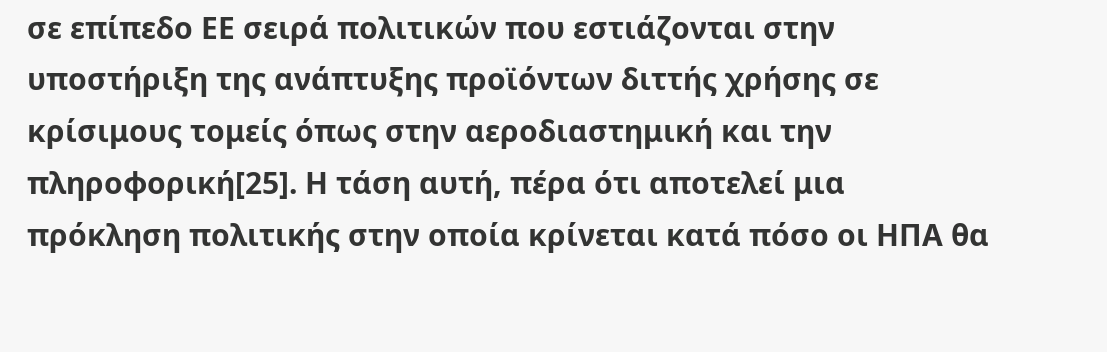σε επίπεδο ΕΕ σειρά πολιτικών που εστιάζονται στην υποστήριξη της ανάπτυξης προϊόντων διττής χρήσης σε κρίσιμους τομείς όπως στην αεροδιαστημική και την πληροφορική[25]. Η τάση αυτή, πέρα ότι αποτελεί μια πρόκληση πολιτικής στην οποία κρίνεται κατά πόσο οι ΗΠΑ θα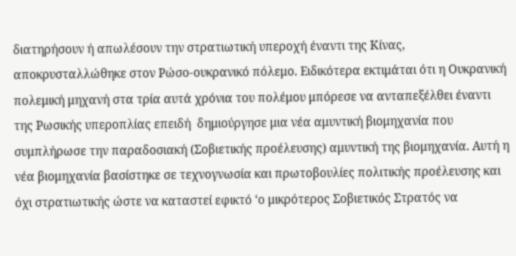διατηρήσουν ή απωλέσουν την στρατιωτική υπεροχή έναντι της Κίνας, αποκρυσταλλώθηκε στον Ρώσο-ουκρανικό πόλεμο. Ειδικότερα εκτιμάται ότι η Ουκρανική πολεμική μηχανή στα τρία αυτά χρόνια του πολέμου μπόρεσε να ανταπεξέλθει έναντι  της Ρωσικής υπεροπλίας επειδή  δημιούργησε μια νέα αμυντική βιομηχανία που συμπλήρωσε την παραδοσιακή (Σοβιετικής προέλευσης) αμυντική της βιομηχανία. Αυτή η νέα βιομηχανία βασίστηκε σε τεχνογνωσία και πρωτοβουλίες πολιτικής προέλευσης και όχι στρατιωτικής ώστε να καταστεί εφικτό ‘ο μικρότερος Σοβιετικός Στρατός να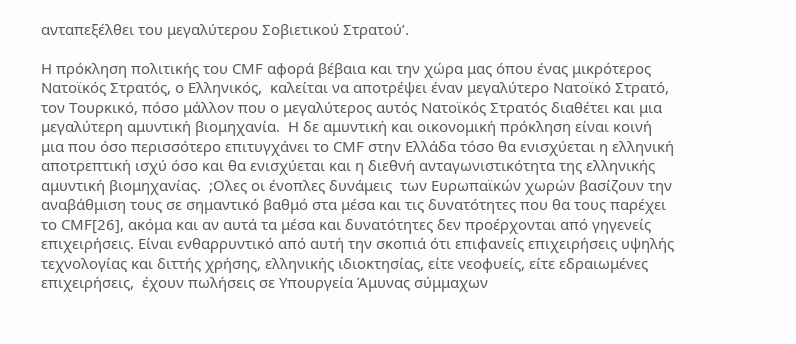ανταπεξέλθει του μεγαλύτερου Σοβιετικού Στρατού’.

Η πρόκληση πολιτικής του CMF αφορά βέβαια και την χώρα μας όπου ένας μικρότερος Νατοϊκός Στρατός, ο Ελληνικός,  καλείται να αποτρέψει έναν μεγαλύτερο Νατοϊκό Στρατό, τον Τουρκικό, πόσο μάλλον που ο μεγαλύτερος αυτός Νατοϊκός Στρατός διαθέτει και μια μεγαλύτερη αμυντική βιομηχανία.  Η δε αμυντική και οικονομική πρόκληση είναι κοινή μια που όσο περισσότερο επιτυγχάνει το CMF στην Ελλάδα τόσο θα ενισχύεται η ελληνική αποτρεπτική ισχύ όσο και θα ενισχύεται και η διεθνή ανταγωνιστικότητα της ελληνικής αμυντική βιομηχανίας.  ;Oλες οι ένοπλες δυνάμεις  των Ευρωπαϊκών χωρών βασίζουν την αναβάθμιση τους σε σημαντικό βαθμό στα μέσα και τις δυνατότητες που θα τους παρέχει το CMF[26], ακόμα και αν αυτά τα μέσα και δυνατότητες δεν προέρχονται από γηγενείς επιχειρήσεις. Είναι ενθαρρυντικό από αυτή την σκοπιά ότι επιφανείς επιχειρήσεις υψηλής τεχνολογίας και διττής χρήσης, ελληνικής ιδιοκτησίας, είτε νεοφυείς, είτε εδραιωμένες επιχειρήσεις,  έχουν πωλήσεις σε Υπουργεία Άμυνας σύμμαχων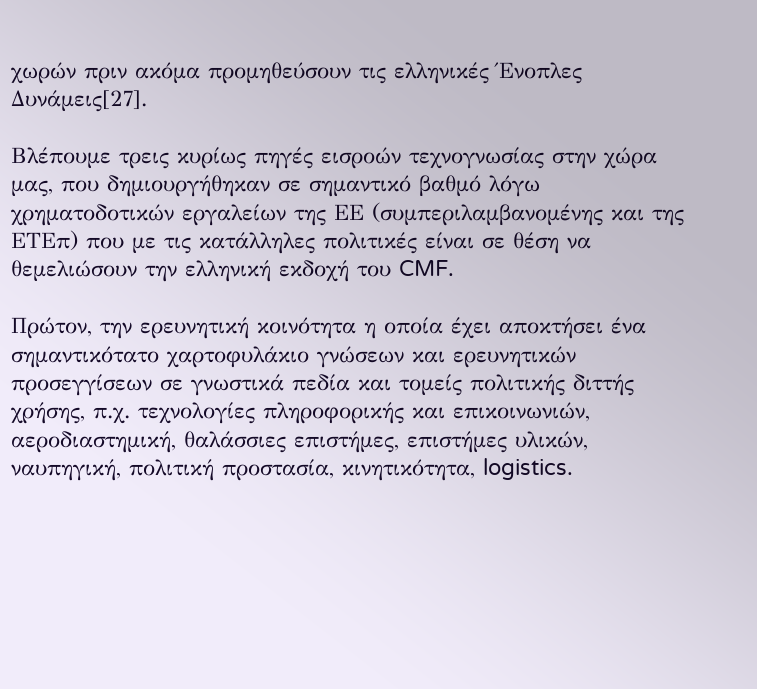χωρών πριν ακόμα προμηθεύσουν τις ελληνικές Ένοπλες Δυνάμεις[27].

Βλέπουμε τρεις κυρίως πηγές εισροών τεχνογνωσίας στην χώρα μας, που δημιουργήθηκαν σε σημαντικό βαθμό λόγω χρηματοδοτικών εργαλείων της ΕΕ (συμπεριλαμβανομένης και της ΕΤΕπ) που με τις κατάλληλες πολιτικές είναι σε θέση να θεμελιώσουν την ελληνική εκδοχή του CMF.

Πρώτον, την ερευνητική κοινότητα η οποία έχει αποκτήσει ένα σημαντικότατο χαρτοφυλάκιο γνώσεων και ερευνητικών προσεγγίσεων σε γνωστικά πεδία και τομείς πολιτικής διττής χρήσης, π.χ. τεχνολογίες πληροφορικής και επικοινωνιών,  αεροδιαστημική, θαλάσσιες επιστήμες, επιστήμες υλικών, ναυπηγική, πολιτική προστασία, κινητικότητα, logistics.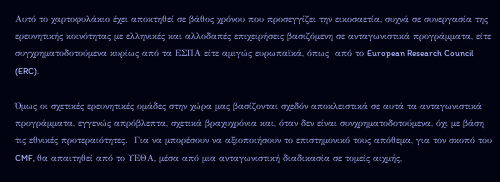Αυτό το χαρτοφυλάκιο έχει αποκτηθεί σε βάθος χρόνου που προσεγγίζει την εικοσαετία, συχνά σε συνεργασία της ερευνητικής κοινότητας με ελληνικές και αλλοδαπές επιχειρήσεις βασιζόμενη σε ανταγωνιστικά προγράμματα, είτε συγχρηματοδοτούμενα κυρίως από τα ΕΣΠΑ είτε αμιγώς ευρωπαϊκά, όπως  από το European Research Council (ERC).

Όμως οι σχετικές ερευνητικές ομάδες στην χώρα μας βασίζονται σχεδόν αποκλειστικά σε αυτά τα ανταγωνιστικά προγράμματα, εγγενώς απρόβλεπτα, σχετικά βραχυχρόνια και, όταν δεν είναι συνχρηματοδοτούμενα, όχι με βάση τις εθνικές προτεραιότητες.  Για να μπορέσουν να αξιοποιήσουν το επιστημονικό τους απόθεμα, για τον σκοπό του CMF, θα απαιτηθεί από το ΥΕΘΑ, μέσα από μια ανταγωνιστική διαδικασία σε τομείς αιχμής,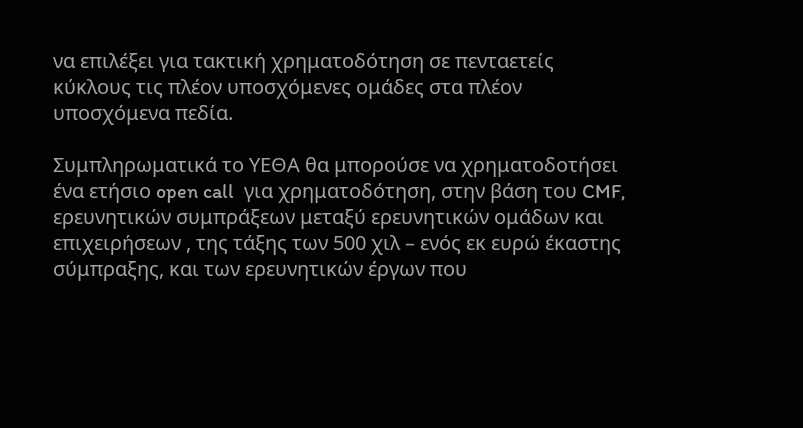να επιλέξει για τακτική χρηματοδότηση σε πενταετείς κύκλους τις πλέον υποσχόμενες ομάδες στα πλέον υποσχόμενα πεδία.

Συμπληρωματικά το ΥΕΘΑ θα μπορούσε να χρηματοδοτήσει ένα ετήσιο open call  για χρηματοδότηση, στην βάση του CMF, ερευνητικών συμπράξεων μεταξύ ερευνητικών ομάδων και επιχειρήσεων , της τάξης των 500 χιλ – ενός εκ ευρώ έκαστης σύμπραξης, και των ερευνητικών έργων που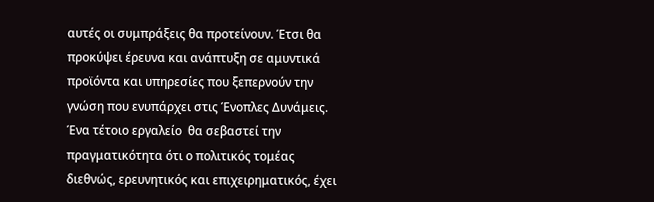αυτές οι συμπράξεις θα προτείνουν. Έτσι θα προκύψει έρευνα και ανάπτυξη σε αμυντικά προϊόντα και υπηρεσίες που ξεπερνούν την γνώση που ενυπάρχει στις Ένοπλες Δυνάμεις. Ένα τέτοιο εργαλείο  θα σεβαστεί την πραγματικότητα ότι ο πολιτικός τομέας διεθνώς, ερευνητικός και επιχειρηματικός, έχει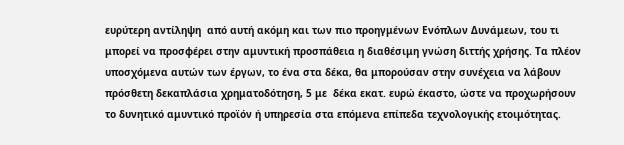ευρύτερη αντίληψη  από αυτή ακόμη και των πιο προηγμένων Ενόπλων Δυνάμεων, του τι μπορεί να προσφέρει στην αμυντική προσπάθεια η διαθέσιμη γνώση διττής χρήσης. Τα πλέον υποσχόμενα αυτών των έργων, το ένα στα δέκα, θα μπορούσαν στην συνέχεια να λάβουν πρόσθετη δεκαπλάσια χρηματοδότηση, 5 με  δέκα εκατ. ευρώ έκαστο, ώστε να προχωρήσουν το δυνητικό αμυντικό προϊόν ή υπηρεσία στα επόμενα επίπεδα τεχνολογικής ετοιμότητας.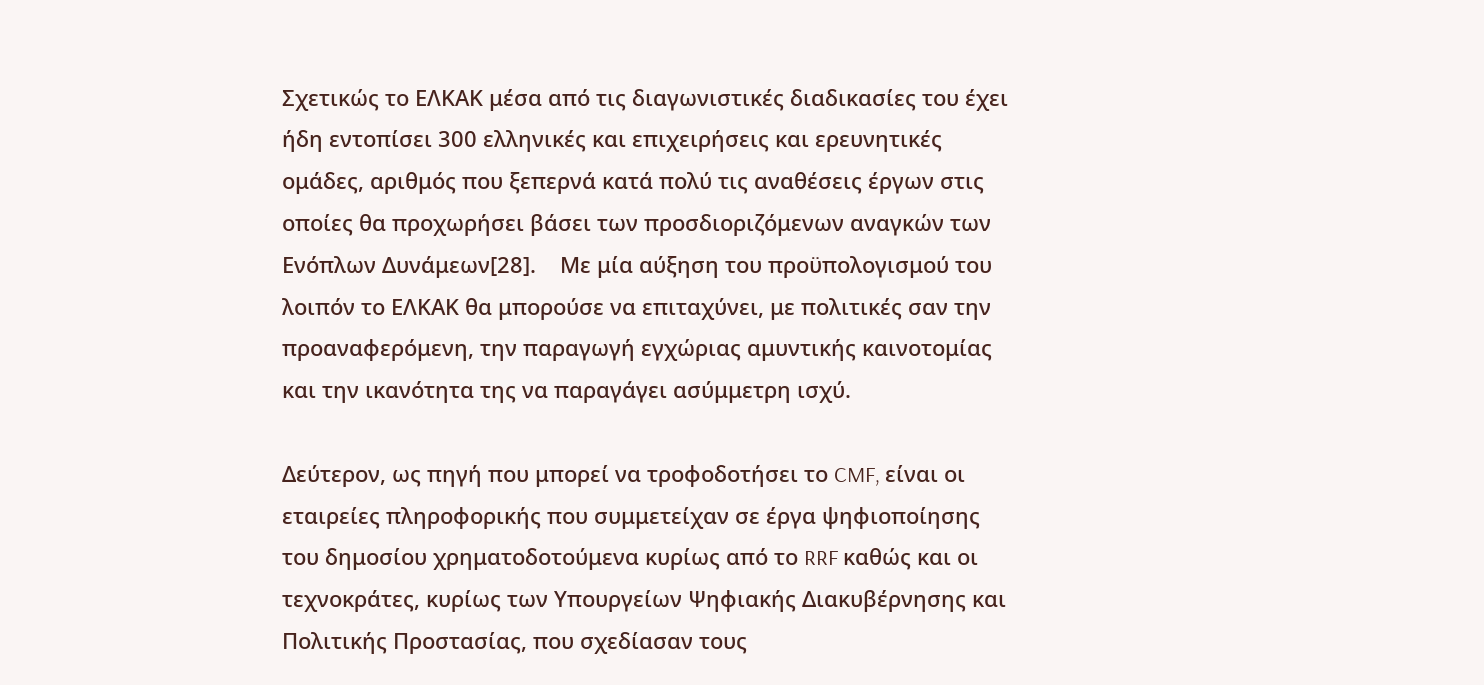Σχετικώς το ΕΛΚΑΚ μέσα από τις διαγωνιστικές διαδικασίες του έχει ήδη εντοπίσει 300 ελληνικές και επιχειρήσεις και ερευνητικές ομάδες, αριθμός που ξεπερνά κατά πολύ τις αναθέσεις έργων στις οποίες θα προχωρήσει βάσει των προσδιοριζόμενων αναγκών των Ενόπλων Δυνάμεων[28].    Με μία αύξηση του προϋπολογισμού του λοιπόν το ΕΛΚΑΚ θα μπορούσε να επιταχύνει, με πολιτικές σαν την προαναφερόμενη, την παραγωγή εγχώριας αμυντικής καινοτομίας και την ικανότητα της να παραγάγει ασύμμετρη ισχύ.

Δεύτερον, ως πηγή που μπορεί να τροφοδοτήσει το CMF, είναι οι εταιρείες πληροφορικής που συμμετείχαν σε έργα ψηφιοποίησης του δημοσίου χρηματοδοτούμενα κυρίως από το RRF καθώς και οι τεχνοκράτες, κυρίως των Υπουργείων Ψηφιακής Διακυβέρνησης και Πολιτικής Προστασίας, που σχεδίασαν τους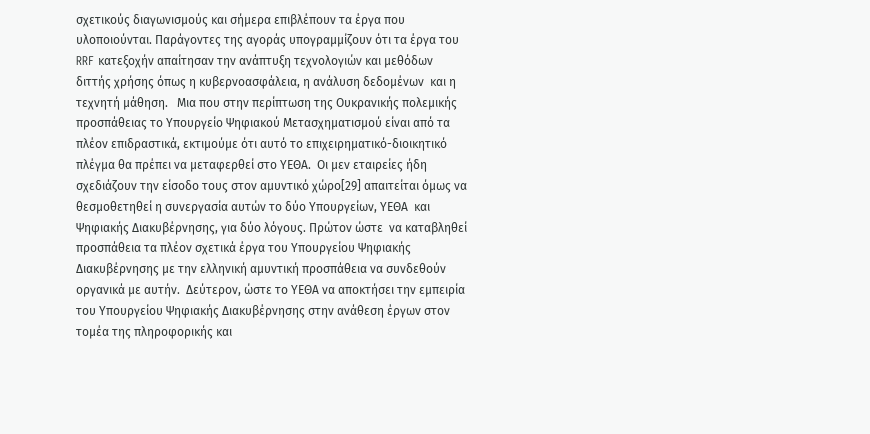σχετικούς διαγωνισμούς και σήμερα επιβλέπουν τα έργα που υλοποιούνται. Παράγοντες της αγοράς υπογραμμίζουν ότι τα έργα του RRF κατεξοχήν απαίτησαν την ανάπτυξη τεχνολογιών και μεθόδων διττής χρήσης όπως η κυβερνοασφάλεια, η ανάλυση δεδομένων  και η τεχνητή μάθηση.   Μια που στην περίπτωση της Ουκρανικής πολεμικής προσπάθειας το Υπουργείο Ψηφιακού Μετασχηματισμού είναι από τα πλέον επιδραστικά, εκτιμούμε ότι αυτό το επιχειρηματικό-διοικητικό πλέγμα θα πρέπει να μεταφερθεί στο ΥΕΘΑ.  Οι μεν εταιρείες ήδη σχεδιάζουν την είσοδο τους στον αμυντικό χώρο[29] απαιτείται όμως να θεσμοθετηθεί η συνεργασία αυτών το δύο Υπουργείων, ΥΕΘΑ  και Ψηφιακής Διακυβέρνησης, για δύο λόγους. Πρώτον ώστε  να καταβληθεί προσπάθεια τα πλέον σχετικά έργα του Υπουργείου Ψηφιακής Διακυβέρνησης με την ελληνική αμυντική προσπάθεια να συνδεθούν οργανικά με αυτήν.  Δεύτερον, ώστε το ΥΕΘΑ να αποκτήσει την εμπειρία του Υπουργείου Ψηφιακής Διακυβέρνησης στην ανάθεση έργων στον τομέα της πληροφορικής και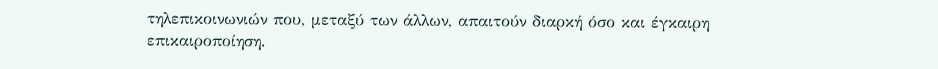τηλεπικοινωνιών που, μεταξύ των άλλων, απαιτούν διαρκή όσο και έγκαιρη επικαιροποίηση.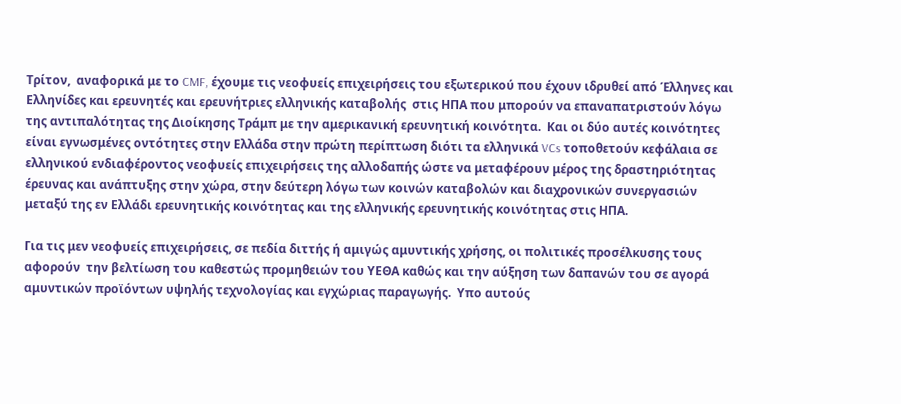Τρίτον,  αναφορικά με το CMF, έχουμε τις νεοφυείς επιχειρήσεις του εξωτερικού που έχουν ιδρυθεί από Έλληνες και Ελληνίδες και ερευνητές και ερευνήτριες ελληνικής καταβολής  στις ΗΠΑ που μπορούν να επαναπατριστούν λόγω της αντιπαλότητας της Διοίκησης Τράμπ με την αμερικανική ερευνητική κοινότητα.  Και οι δύο αυτές κοινότητες είναι εγνωσμένες οντότητες στην Ελλάδα στην πρώτη περίπτωση διότι τα ελληνικά VCs τοποθετούν κεφάλαια σε ελληνικού ενδιαφέροντος νεοφυείς επιχειρήσεις της αλλοδαπής ώστε να μεταφέρουν μέρος της δραστηριότητας έρευνας και ανάπτυξης στην χώρα, στην δεύτερη λόγω των κοινών καταβολών και διαχρονικών συνεργασιών μεταξύ της εν Ελλάδι ερευνητικής κοινότητας και της ελληνικής ερευνητικής κοινότητας στις ΗΠΑ.

Για τις μεν νεοφυείς επιχειρήσεις, σε πεδία διττής ή αμιγώς αμυντικής χρήσης, οι πολιτικές προσέλκυσης τους αφορούν  την βελτίωση του καθεστώς προμηθειών του ΥΕΘΑ καθώς και την αύξηση των δαπανών του σε αγορά αμυντικών προϊόντων υψηλής τεχνολογίας και εγχώριας παραγωγής.  Υπο αυτούς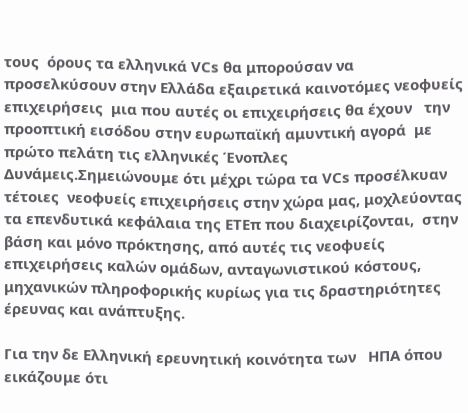τους  όρους τα ελληνικά VCs θα μπορούσαν να προσελκύσουν στην Ελλάδα εξαιρετικά καινοτόμες νεοφυείς επιχειρήσεις  μια που αυτές οι επιχειρήσεις θα έχουν   την προοπτική εισόδου στην ευρωπαϊκή αμυντική αγορά  με πρώτο πελάτη τις ελληνικές Ένοπλες Δυνάμεις.Σημειώνουμε ότι μέχρι τώρα τα VCs προσέλκυαν τέτοιες  νεοφυείς επιχειρήσεις στην χώρα μας, μοχλεύοντας τα επενδυτικά κεφάλαια της ΕΤΕπ που διαχειρίζονται,  στην βάση και μόνο πρόκτησης, από αυτές τις νεοφυείς επιχειρήσεις καλών ομάδων, ανταγωνιστικού κόστους, μηχανικών πληροφορικής κυρίως για τις δραστηριότητες έρευνας και ανάπτυξης.

Για την δε Ελληνική ερευνητική κοινότητα των   ΗΠΑ όπου εικάζουμε ότι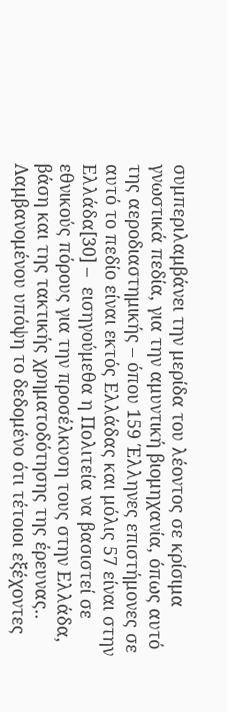συμπεριλαμβάνει την μερίδα του λέοντος σε κρίσιμα γνωστικά πεδία, για την αμυντική βιομηχανία, όπως αυτό  της αεροδιαστημικής – όπου 159 Έλληνες επιστήμονες σε αυτό το πεδίο είναι εκτός Ελλάδας και μόλις 57 είναι στην Ελλάδα[30] –  εισηγούμεθα η Πολιτεία να βασιστεί σε εθνικούς πόρους για την προσέλκυση τους στην Ελλάδα, βάση και της τακτικής χρηματοδότησης της έρευνας..  Λαμβανομένου υπόψη το δεδομένο ότι τέτοιοι εξέχοντες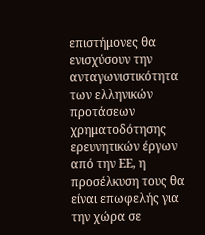επιστήμονες θα ενισχύσουν την ανταγωνιστικότητα  των ελληνικών προτάσεων χρηματοδότησης ερευνητικών έργων από την ΕΕ, η προσέλκυση τους θα είναι επωφελής για την χώρα σε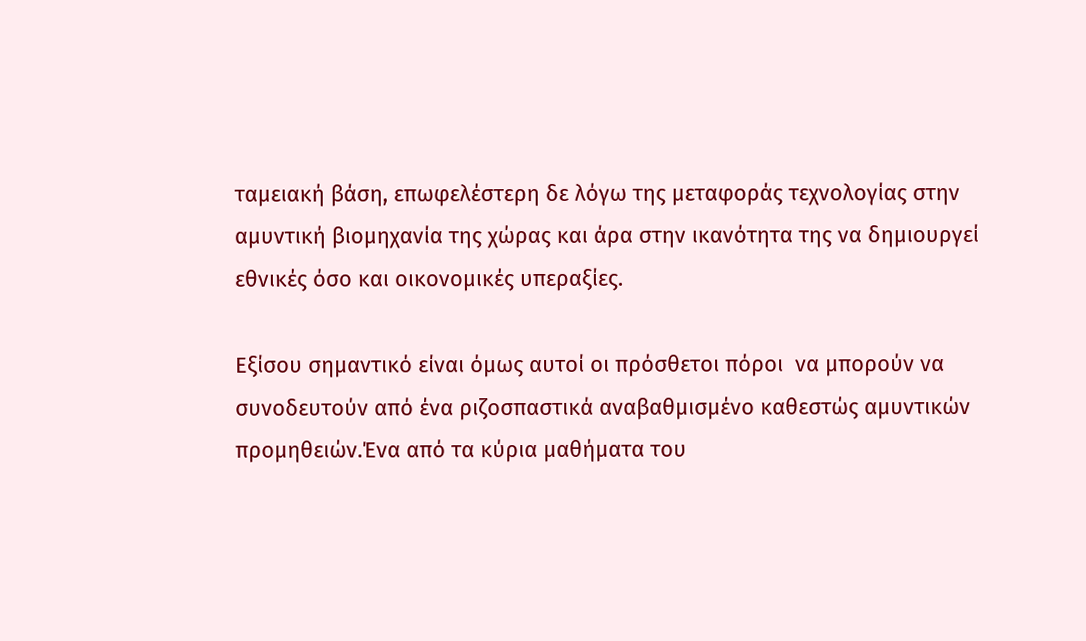ταμειακή βάση, επωφελέστερη δε λόγω της μεταφοράς τεχνολογίας στην αμυντική βιομηχανία της χώρας και άρα στην ικανότητα της να δημιουργεί  εθνικές όσο και οικονομικές υπεραξίες.

Εξίσου σημαντικό είναι όμως αυτοί οι πρόσθετοι πόροι  να μπορούν να συνοδευτούν από ένα ριζοσπαστικά αναβαθμισμένο καθεστώς αμυντικών προμηθειών.Ένα από τα κύρια μαθήματα του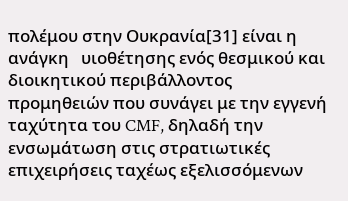πολέμου στην Ουκρανία[31] είναι η ανάγκη   υιοθέτησης ενός θεσμικού και διοικητικού περιβάλλοντος προμηθειών που συνάγει με την εγγενή ταχύτητα του CMF, δηλαδή την ενσωμάτωση στις στρατιωτικές επιχειρήσεις ταχέως εξελισσόμενων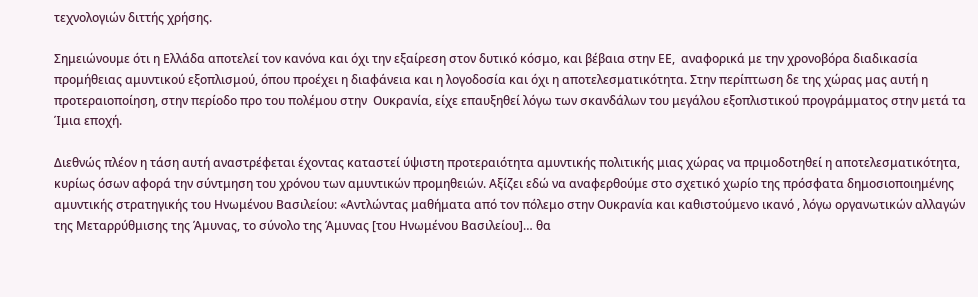τεχνολογιών διττής χρήσης.

Σημειώνουμε ότι η Ελλάδα αποτελεί τον κανόνα και όχι την εξαίρεση στον δυτικό κόσμο, και βέβαια στην ΕΕ,  αναφορικά με την χρονοβόρα διαδικασία προμήθειας αμυντικού εξοπλισμού, όπου προέχει η διαφάνεια και η λογοδοσία και όχι η αποτελεσματικότητα. Στην περίπτωση δε της χώρας μας αυτή η προτεραιοποίηση, στην περίοδο προ του πολέμου στην  Ουκρανία, είχε επαυξηθεί λόγω των σκανδάλων του μεγάλου εξοπλιστικού προγράμματος στην μετά τα Ίμια εποχή.

Διεθνώς πλέον η τάση αυτή αναστρέφεται έχοντας καταστεί ύψιστη προτεραιότητα αμυντικής πολιτικής μιας χώρας να πριμοδοτηθεί η αποτελεσματικότητα, κυρίως όσων αφορά την σύντμηση του χρόνου των αμυντικών προμηθειών. Αξίζει εδώ να αναφερθούμε στο σχετικό χωρίο της πρόσφατα δημοσιοποιημένης αμυντικής στρατηγικής του Ηνωμένου Βασιλείου: «Αντλώντας μαθήματα από τον πόλεμο στην Ουκρανία και καθιστούμενο ικανό , λόγω οργανωτικών αλλαγών της Μεταρρύθμισης της Άμυνας, το σύνολο της Άμυνας [του Ηνωμένου Βασιλείου]… θα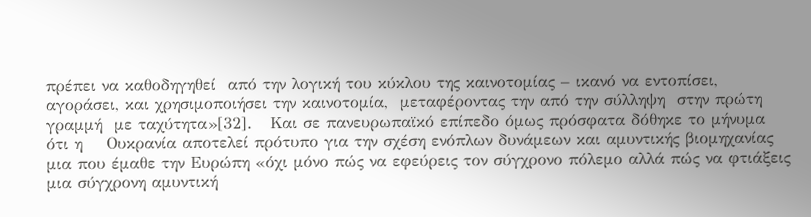πρέπει να καθοδηγηθεί  από την λογική του κύκλου της καινοτομίας – ικανό να εντοπίσει, αγοράσει, και χρησιμοποιήσει την καινοτομία,  μεταφέροντας την από την σύλληψη  στην πρώτη γραμμή  με ταχύτητα»[32].   Και σε πανευρωπαϊκό επίπεδο όμως πρόσφατα δόθηκε το μήνυμα ότι η    Ουκρανία αποτελεί πρότυπο για την σχέση ενόπλων δυνάμεων και αμυντικής βιομηχανίας μια που έμαθε την Ευρώπη «όχι μόνο πώς να εφεύρεις τον σύγχρονο πόλεμο αλλά πώς να φτιάξεις μια σύγχρονη αμυντική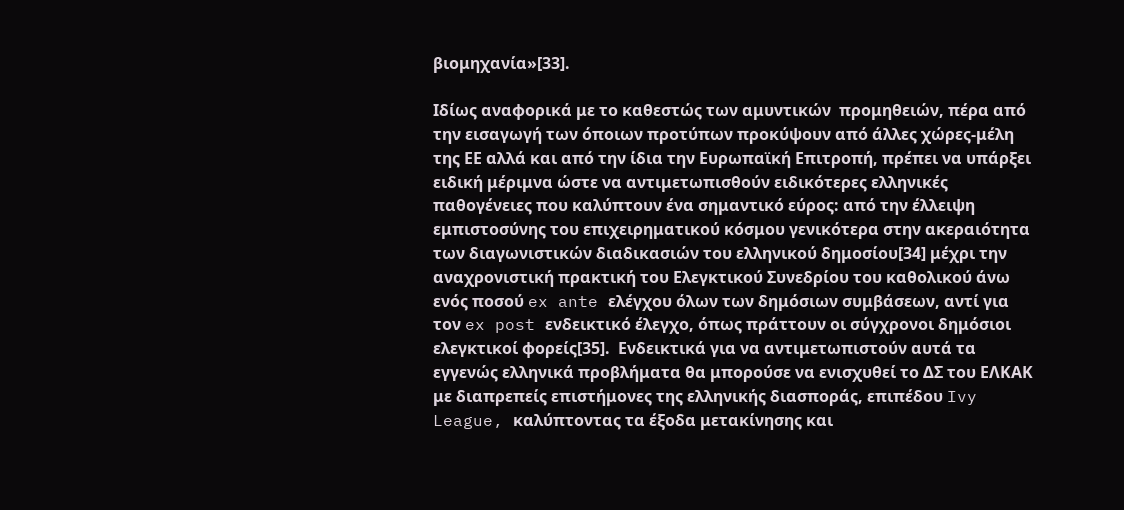βιομηχανία»[33].

Ιδίως αναφορικά με το καθεστώς των αμυντικών  προμηθειών, πέρα από την εισαγωγή των όποιων προτύπων προκύψουν από άλλες χώρες-μέλη της ΕΕ αλλά και από την ίδια την Ευρωπαϊκή Επιτροπή, πρέπει να υπάρξει ειδική μέριμνα ώστε να αντιμετωπισθούν ειδικότερες ελληνικές παθογένειες που καλύπτουν ένα σημαντικό εύρος: από την έλλειψη εμπιστοσύνης του επιχειρηματικού κόσμου γενικότερα στην ακεραιότητα των διαγωνιστικών διαδικασιών του ελληνικού δημοσίου[34] μέχρι την αναχρονιστική πρακτική του Ελεγκτικού Συνεδρίου του καθολικού άνω ενός ποσού ex ante ελέγχου όλων των δημόσιων συμβάσεων, αντί για τoν ex post ενδεικτικό έλεγχο, όπως πράττουν οι σύγχρονοι δημόσιοι ελεγκτικοί φορείς[35].  Ενδεικτικά για να αντιμετωπιστούν αυτά τα εγγενώς ελληνικά προβλήματα θα μπορούσε να ενισχυθεί το ΔΣ του ΕΛΚΑΚ με διαπρεπείς επιστήμονες της ελληνικής διασποράς, επιπέδου Ivy League, καλύπτοντας τα έξοδα μετακίνησης και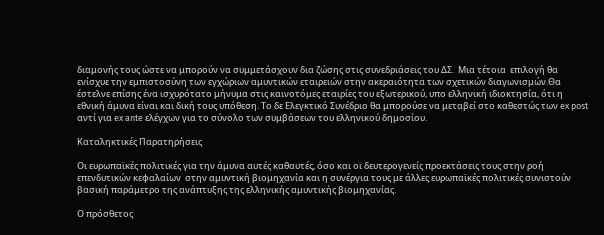διαμονής τους ώστε να μπορούν να συμμετάσχουν δια ζώσης στις συνεδριάσεις του ΔΣ.  Μια τέτοια  επιλογή θα ενίσχυε την εμπιστοσύνη των εγχώριων αμυντικών εταιρειών στην ακεραιότητα των σχετικών διαγωνισμών.Θα έστελνε επίσης ένα ισχυρότατο μήνυμα στις καινοτόμες εταιρίες του εξωτερικού, υπο ελληνική ιδιοκτησία, ότι η εθνική άμυνα είναι και δική τους υπόθεση. Το δε Ελεγκτικό Συνέδριο θα μπορούσε να μεταβεί στο καθεστώς των ex post αντί για ex ante ελέγχων για το σύνολο των συμβάσεων του ελληνικού δημοσίου.

Καταληκτικές Παρατηρήσεις

Οι ευρωπαϊκές πολιτικές για την άμυνα αυτές καθαυτές, όσο και οι δευτερογενείς προεκτάσεις τους στην ροή επενδυτικών κεφαλαίων  στην αμυντική βιομηχανία και η συνέργια τους με άλλες ευρωπαϊκές πολιτικές συνιστούν βασική παράμετρο της ανάπτυξης της ελληνικής αμυντικής βιομηχανίας.

Ο πρόσθετος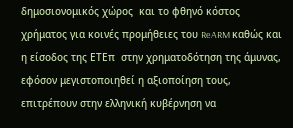δημοσιονομικός χώρος  και το φθηνό κόστος χρήματος για κοινές προμήθειες του ReARM καθώς και η είσοδος της ΕΤΕπ  στην χρηματοδότηση της άμυνας, εφόσον μεγιστοποιηθεί η αξιοποίηση τους, επιτρέπουν στην ελληνική κυβέρνηση να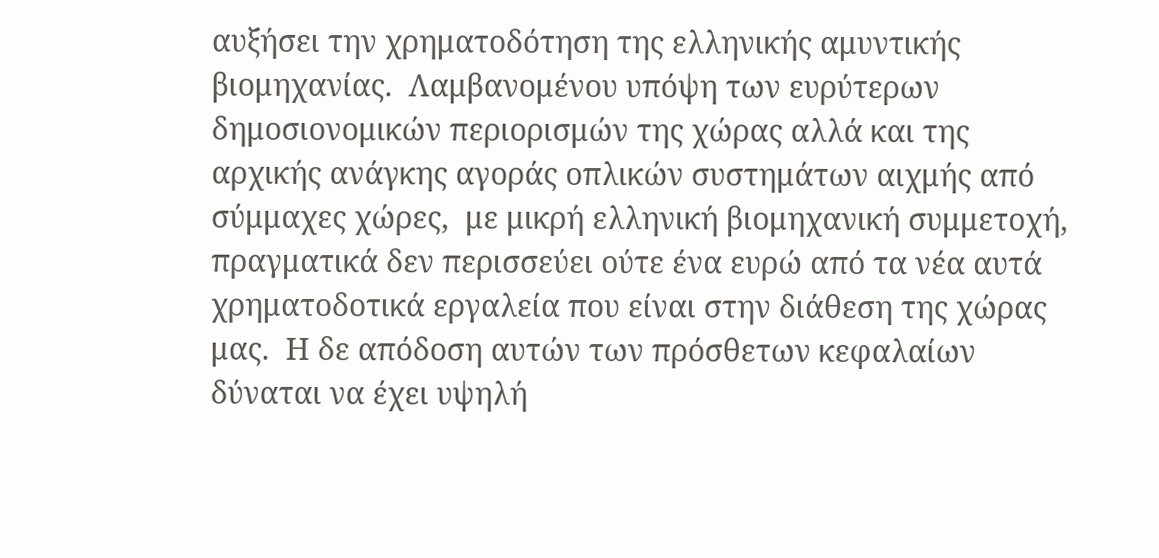αυξήσει την χρηματοδότηση της ελληνικής αμυντικής βιομηχανίας.  Λαμβανομένου υπόψη των ευρύτερων δημοσιονομικών περιορισμών της χώρας αλλά και της αρχικής ανάγκης αγοράς οπλικών συστημάτων αιχμής από σύμμαχες χώρες,  με μικρή ελληνική βιομηχανική συμμετοχή, πραγματικά δεν περισσεύει ούτε ένα ευρώ από τα νέα αυτά χρηματοδοτικά εργαλεία που είναι στην διάθεση της χώρας μας.  Η δε απόδοση αυτών των πρόσθετων κεφαλαίων δύναται να έχει υψηλή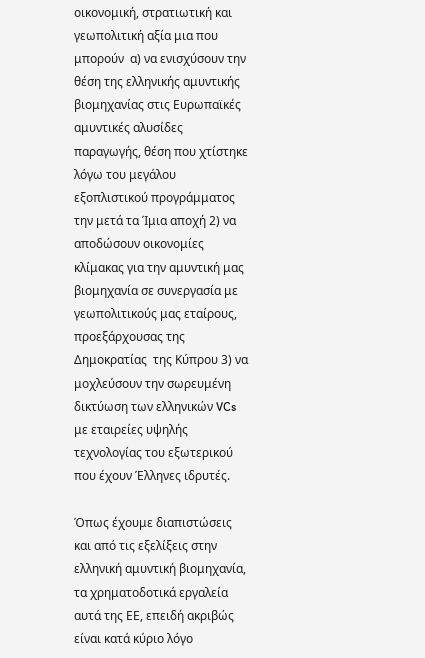οικονομική, στρατιωτική και γεωπολιτική αξία μια που μπορούν  α) να ενισχύσουν την θέση της ελληνικής αμυντικής βιομηχανίας στις Ευρωπαϊκές αμυντικές αλυσίδες παραγωγής, θέση που χτίστηκε λόγω του μεγάλου εξοπλιστικού προγράμματος την μετά τα Ίμια αποχή 2) να αποδώσουν οικονομίες κλίμακας για την αμυντική μας βιομηχανία σε συνεργασία με γεωπολιτικούς μας εταίρους, προεξάρχουσας της Δημοκρατίας  της Κύπρου 3) να μοχλεύσουν την σωρευμένη δικτύωση των ελληνικών VCs με εταιρείες υψηλής τεχνολογίας του εξωτερικού που έχουν Έλληνες ιδρυτές.

Όπως έχουμε διαπιστώσεις και από τις εξελίξεις στην ελληνική αμυντική βιομηχανία, τα χρηματοδοτικά εργαλεία αυτά της ΕΕ, επειδή ακριβώς είναι κατά κύριο λόγο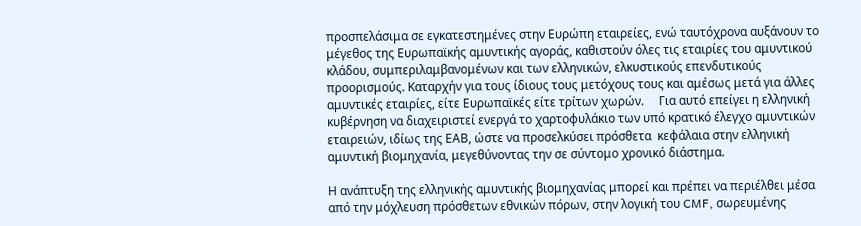προσπελάσιμα σε εγκατεστημένες στην Ευρώπη εταιρείες, ενώ ταυτόχρονα αυξάνουν το μέγεθος της Ευρωπαϊκής αμυντικής αγοράς, καθιστούν όλες τις εταιρίες του αμυντικού κλάδου, συμπεριλαμβανομένων και των ελληνικών, ελκυστικούς επενδυτικούς προορισμούς. Καταρχήν για τους ίδιους τους μετόχους τους και αμέσως μετά για άλλες αμυντικές εταιρίες, είτε Ευρωπαϊκές είτε τρίτων χωρών.     Για αυτό επείγει η ελληνική κυβέρνηση να διαχειριστεί ενεργά το χαρτοφυλάκιο των υπό κρατικό έλεγχο αμυντικών  εταιρειών, ιδίως της ΕΑΒ, ώστε να προσελκύσει πρόσθετα  κεφάλαια στην ελληνική αμυντική βιομηχανία, μεγεθύνοντας την σε σύντομο χρονικό διάστημα.

Η ανάπτυξη της ελληνικής αμυντικής βιομηχανίας μπορεί και πρέπει να περιέλθει μέσα από την μόχλευση πρόσθετων εθνικών πόρων, στην λογική του CMF, σωρευμένης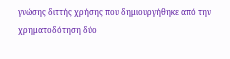γνώσης διττής χρήσης που δημιουργήθηκε από την χρηματοδότηση δύο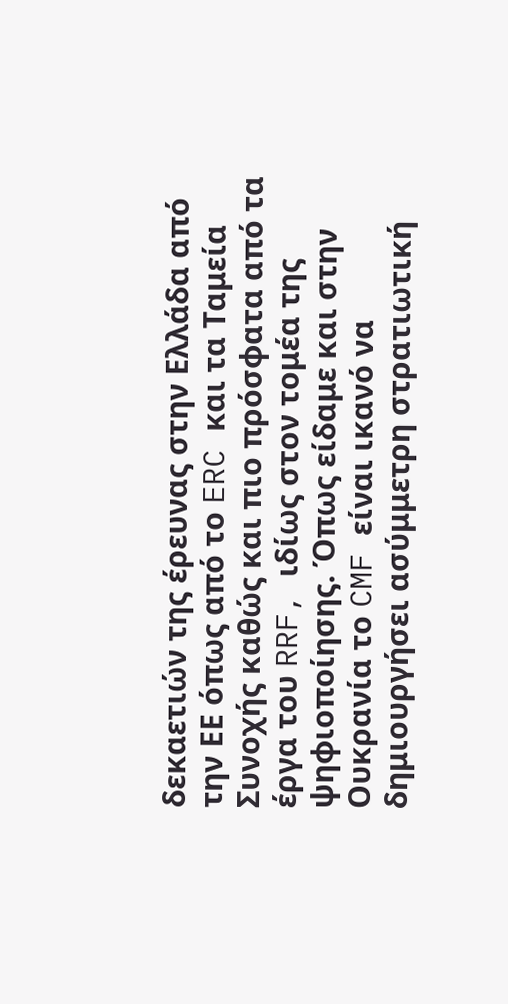δεκαετιών της έρευνας στην Ελλάδα από την ΕΕ όπως από το ERC και τα Ταμεία Συνοχής καθώς και πιο πρόσφατα από τα έργα του RRF, ιδίως στον τομέα της ψηφιοποίησης. Όπως είδαμε και στην Ουκρανία το CMF είναι ικανό να δημιουργήσει ασύμμετρη στρατιωτική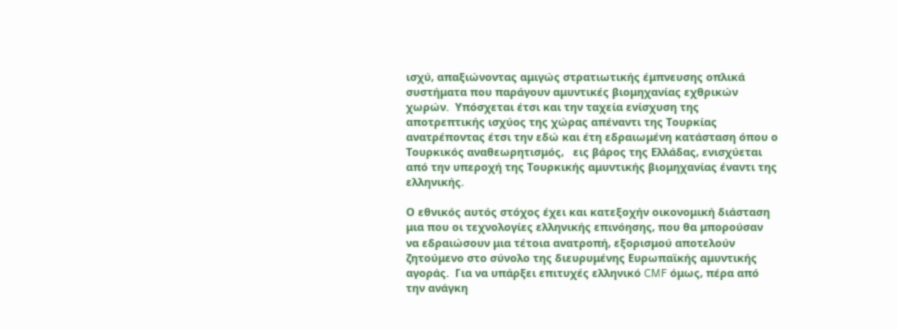ισχύ, απαξιώνοντας αμιγώς στρατιωτικής έμπνευσης οπλικά συστήματα που παράγουν αμυντικές βιομηχανίας εχθρικών χωρών.  Υπόσχεται έτσι και την ταχεία ενίσχυση της αποτρεπτικής ισχύος της χώρας απέναντι της Τουρκίας ανατρέποντας έτσι την εδώ και έτη εδραιωμένη κατάσταση όπου ο Τουρκικός αναθεωρητισμός,   εις βάρος της Ελλάδας, ενισχύεται από την υπεροχή της Τουρκικής αμυντικής βιομηχανίας έναντι της ελληνικής.

Ο εθνικός αυτός στόχος έχει και κατεξοχήν οικονομική διάσταση μια που οι τεχνολογίες ελληνικής επινόησης, που θα μπορούσαν να εδραιώσουν μια τέτοια ανατροπή, εξορισμού αποτελούν ζητούμενο στο σύνολο της διευρυμένης Ευρωπαϊκής αμυντικής αγοράς.  Για να υπάρξει επιτυχές ελληνικό CMF όμως, πέρα από την ανάγκη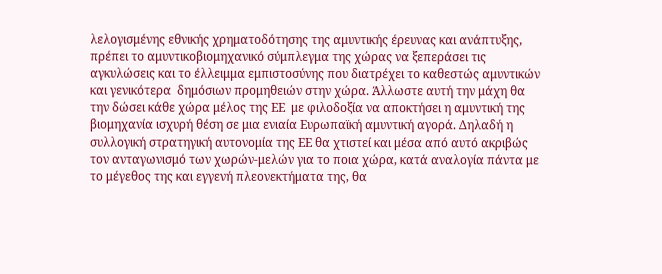λελογισμένης εθνικής χρηματοδότησης της αμυντικής έρευνας και ανάπτυξης, πρέπει το αμυντικοβιομηχανικό σύμπλεγμα της χώρας να ξεπεράσει τις αγκυλώσεις και το έλλειμμα εμπιστοσύνης που διατρέχει το καθεστώς αμυντικών και γενικότερα  δημόσιων προμηθειών στην χώρα. Άλλωστε αυτή την μάχη θα την δώσει κάθε χώρα μέλος της ΕΕ  με φιλοδοξία να αποκτήσει η αμυντική της βιομηχανία ισχυρή θέση σε μια ενιαία Ευρωπαϊκή αμυντική αγορά. Δηλαδή η συλλογική στρατηγική αυτονομία της ΕΕ θα χτιστεί και μέσα από αυτό ακριβώς τον ανταγωνισμό των χωρών-μελών για το ποια χώρα, κατά αναλογία πάντα με το μέγεθος της και εγγενή πλεονεκτήματα της, θα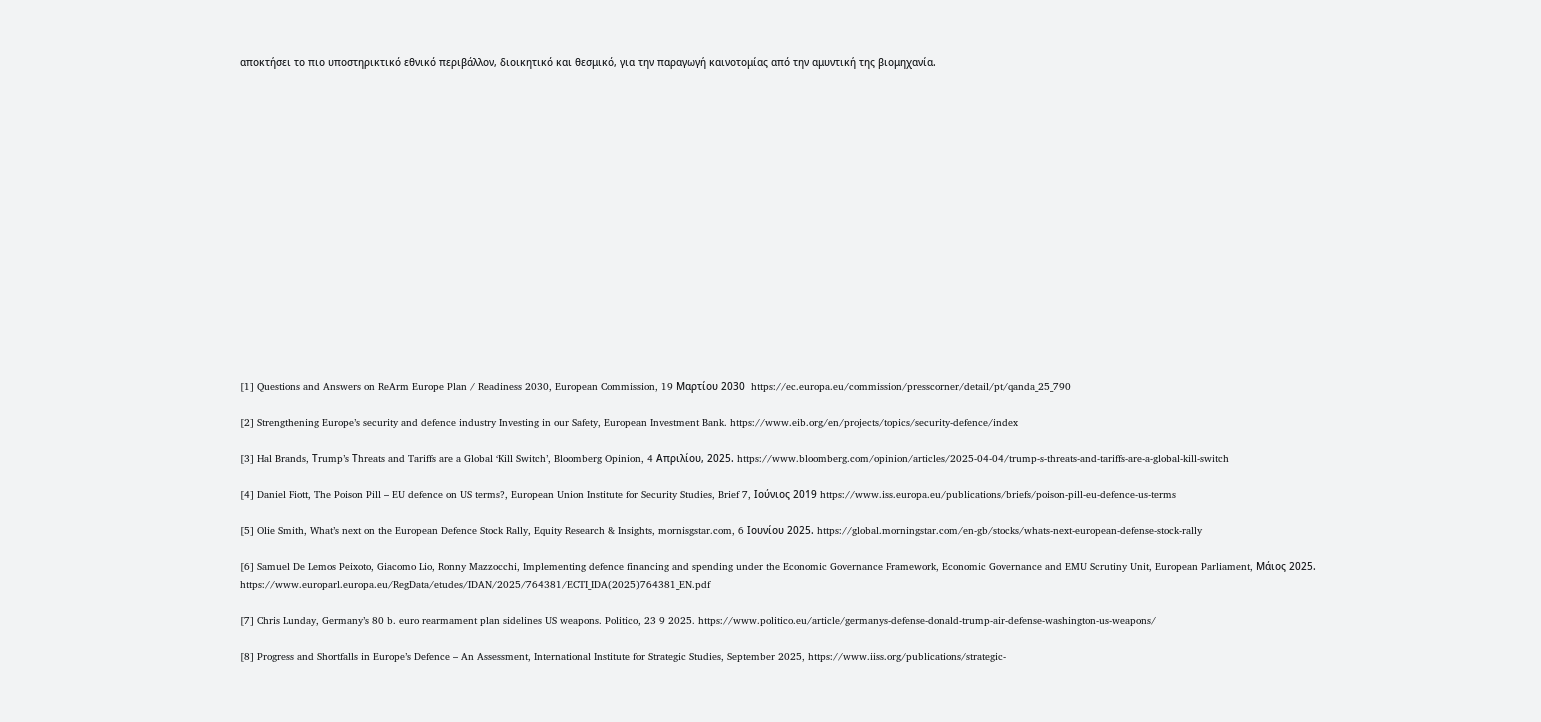αποκτήσει το πιο υποστηρικτικό εθνικό περιβάλλον, διοικητικό και θεσμικό, για την παραγωγή καινοτομίας από την αμυντική της βιομηχανία.

















[1] Questions and Answers on ReArm Europe Plan / Readiness 2030, European Commission, 19 Μαρτίου 2030  https://ec.europa.eu/commission/presscorner/detail/pt/qanda_25_790

[2] Strengthening Europe’s security and defence industry Investing in our Safety, European Investment Bank. https://www.eib.org/en/projects/topics/security-defence/index

[3] Hal Brands, Τrump’s Τhreats and Tariffs are a Global ‘Kill Switch’, Bloomberg Opinion, 4 Απριλίου, 2025. https://www.bloomberg.com/opinion/articles/2025-04-04/trump-s-threats-and-tariffs-are-a-global-kill-switch

[4] Daniel Fiott, The Poison Pill – EU defence on US terms?, European Union Institute for Security Studies, Brief 7, Ιούνιος 2019 https://www.iss.europa.eu/publications/briefs/poison-pill-eu-defence-us-terms

[5] Olie Smith, What’s next on the European Defence Stock Rally, Equity Research & Insights, mornisgstar.com, 6 Ιουνίου 2025. https://global.morningstar.com/en-gb/stocks/whats-next-european-defense-stock-rally

[6] Samuel De Lemos Peixoto, Giacomo Lio, Ronny Mazzocchi, Implementing defence financing and spending under the Economic Governance Framework, Economic Governance and EMU Scrutiny Unit, European Parliament, Μάιος 2025. https://www.europarl.europa.eu/RegData/etudes/IDAN/2025/764381/ECTI_IDA(2025)764381_EN.pdf

[7] Chris Lunday, Germany’s 80 b. euro rearmament plan sidelines US weapons. Politico, 23 9 2025. https://www.politico.eu/article/germanys-defense-donald-trump-air-defense-washington-us-weapons/

[8] Progress and Shortfalls in Europe’s Defence – An Assessment, International Institute for Strategic Studies, September 2025, https://www.iiss.org/publications/strategic-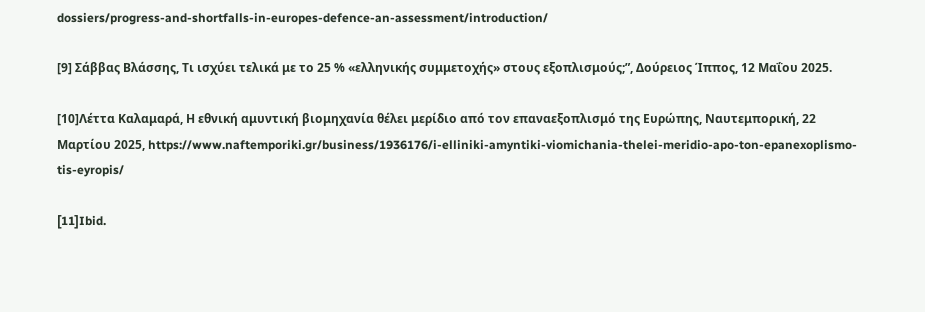dossiers/progress-and-shortfalls-in-europes-defence-an-assessment/introduction/

[9] Σάββας Βλάσσης, Τι ισχύει τελικά με το 25 % «ελληνικής συμμετοχής» στους εξοπλισμούς;”, Δούρειος Ίππος, 12 Μαΐου 2025.

[10]Λέττα Καλαμαρά, Η εθνική αμυντική βιομηχανία θέλει μερίδιο από τον επαναεξοπλισμό της Ευρώπης, Ναυτεμπορική, 22 Μαρτίου 2025, https://www.naftemporiki.gr/business/1936176/i-elliniki-amyntiki-viomichania-thelei-meridio-apo-ton-epanexoplismo-tis-eyropis/

[11]Ibid.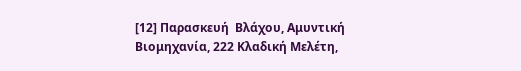[12] Παρασκευή  Βλάχου, Αμυντική Βιομηχανία, 222 Κλαδική Μελέτη,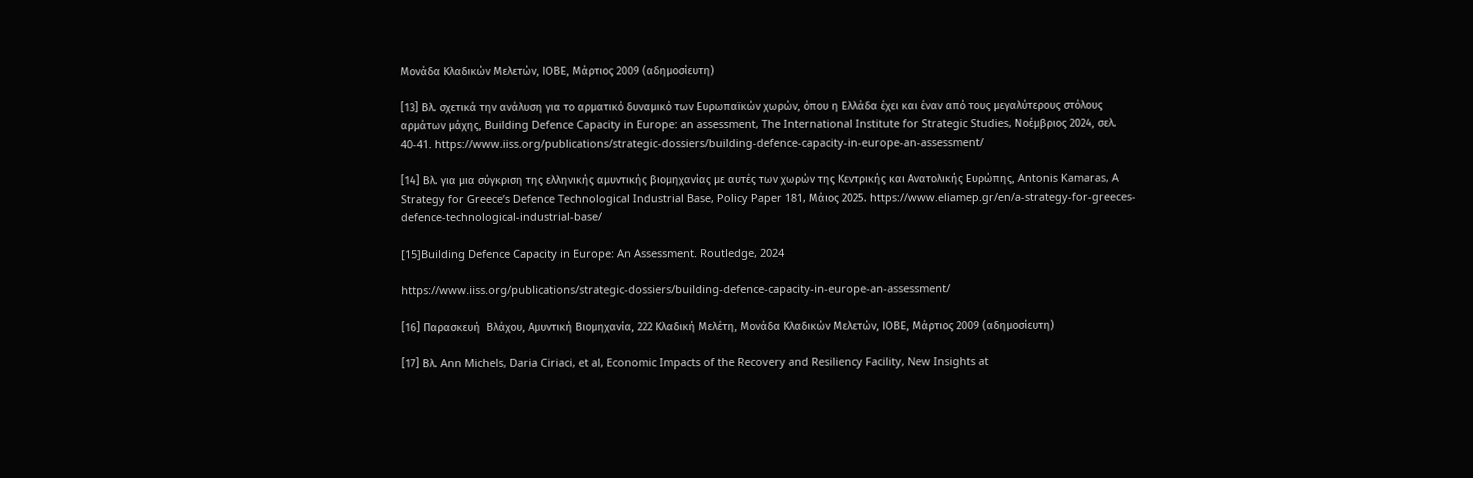Μονάδα Κλαδικών Μελετών, ΙΟΒΕ, Μάρτιος 2009 (αδημοσίευτη)

[13] Βλ. σχετικά την ανάλυση για το αρματικό δυναμικό των Ευρωπαϊκών χωρών, όπου η Ελλάδα έχει και έναν από τους μεγαλύτερους στόλους αρμάτων μάχης, Building Defence Capacity in Europe: an assessment, The International Institute for Strategic Studies, Νοέμβριος 2024, σελ. 40-41. https://www.iiss.org/publications/strategic-dossiers/building-defence-capacity-in-europe-an-assessment/

[14] Βλ. για μια σύγκριση της ελληνικής αμυντικής βιομηχανίας με αυτές των χωρών της Κεντρικής και Ανατολικής Ευρώπης, Antonis Kamaras, A Strategy for Greece’s Defence Technological Industrial Base, Policy Paper 181, Μάιος 2025. https://www.eliamep.gr/en/a-strategy-for-greeces-defence-technological-industrial-base/

[15]Building Defence Capacity in Europe: An Assessment. Routledge, 2024

https://www.iiss.org/publications/strategic-dossiers/building-defence-capacity-in-europe-an-assessment/

[16] Παρασκευή  Βλάχου, Αμυντική Βιομηχανία, 222 Κλαδική Μελέτη, Μονάδα Κλαδικών Μελετών, ΙΟΒΕ, Μάρτιος 2009 (αδημοσίευτη)

[17] Βλ. Ann Michels, Daria Ciriaci, et al, Economic Impacts of the Recovery and Resiliency Facility, New Insights at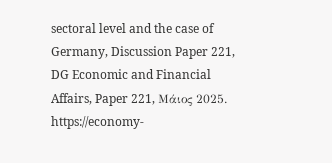sectoral level and the case of Germany, Discussion Paper 221, DG Economic and Financial Affairs, Paper 221, Μάιος 2025. https://economy-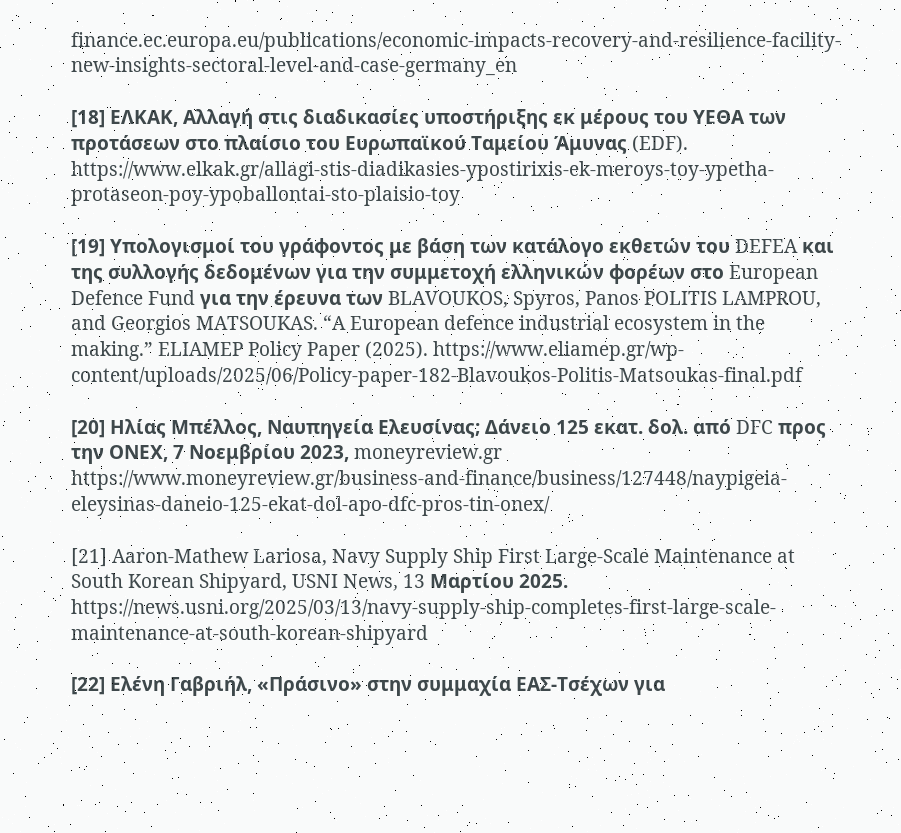finance.ec.europa.eu/publications/economic-impacts-recovery-and-resilience-facility-new-insights-sectoral-level-and-case-germany_en

[18] ΕΛΚΑΚ, Αλλαγή στις διαδικασίες υποστήριξης εκ μέρους του ΥΕΘΑ των προτάσεων στο πλαίσιο του Ευρωπαϊκού Ταμείου Άμυνας (EDF). https://www.elkak.gr/allagi-stis-diadikasies-ypostirixis-ek-meroys-toy-ypetha-protaseon-poy-ypoballontai-sto-plaisio-toy

[19] Υπολογισμοί του γράφοντος με βάση των κατάλογο εκθετών του DEFEA και  της συλλογής δεδομένων για την συμμετοχή ελληνικών φορέων στο European Defence Fund για την έρευνα των BLAVOUKOS, Spyros, Panos POLITIS LAMPROU, and Georgios MATSOUKAS. “A European defence industrial ecosystem in the making.” ELIAMEP Policy Paper (2025). https://www.eliamep.gr/wp-content/uploads/2025/06/Policy-paper-182-Blavoukos-Politis-Matsoukas-final.pdf

[20] Ηλίας Μπέλλος, Ναυπηγεία Ελευσίνας; Δάνειο 125 εκατ. δολ. από DFC προς την ΟΝΕΧ, 7 Νοεμβρίου 2023, moneyreview.gr https://www.moneyreview.gr/business-and-finance/business/127448/naypigeia-eleysinas-daneio-125-ekat-dol-apo-dfc-pros-tin-onex/

[21] Aaron-Mathew Lariosa, Navy Supply Ship First Large-Scale Maintenance at South Korean Shipyard, USNI News, 13 Μαρτίου 2025.  https://news.usni.org/2025/03/13/navy-supply-ship-completes-first-large-scale-maintenance-at-south-korean-shipyard

[22] Ελένη Γαβριήλ, «Πράσινο» στην συμμαχία ΕΑΣ-Τσέχων για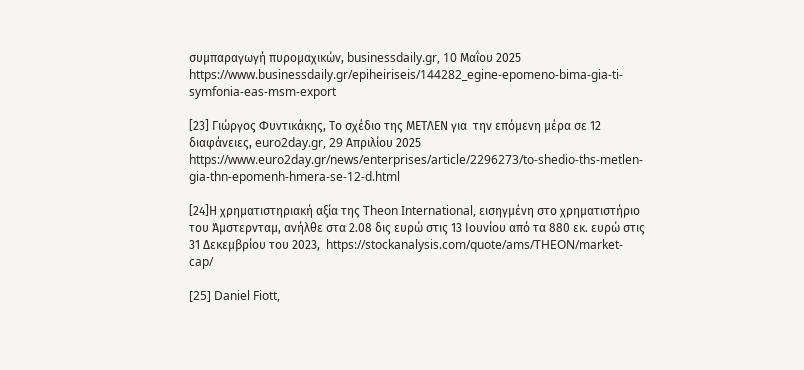συμπαραγωγή πυρομαχικών, businessdaily.gr, 10 Μαΐου 2025 https://www.businessdaily.gr/epiheiriseis/144282_egine-epomeno-bima-gia-ti-symfonia-eas-msm-export

[23] Γιώργος Φυντικάκης, Το σχέδιο της ΜΕΤΛΕΝ για  την επόμενη μέρα σε 12 διαφάνειες, euro2day.gr, 29 Απριλίου 2025 https://www.euro2day.gr/news/enterprises/article/2296273/to-shedio-ths-metlen-gia-thn-epomenh-hmera-se-12-d.html

[24]Η χρηματιστηριακή αξία της Theon International, εισηγμένη στο χρηματιστήριο του Άμστερνταμ, ανήλθε στα 2.08 δις ευρώ στις 13 Ιουνίου από τα 880 εκ. ευρώ στις 31 Δεκεμβρίου του 2023,  https://stockanalysis.com/quote/ams/THEON/market-cap/

[25] Daniel Fiott,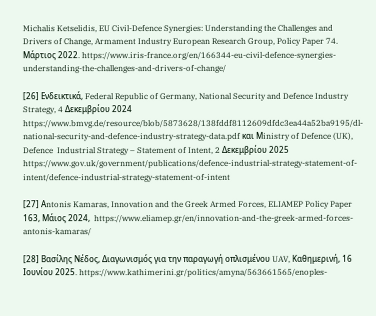Michalis Ketselidis, EU Civil-Defence Synergies: Understanding the Challenges and Drivers of Change, Armament Industry European Research Group, Policy Paper 74. Μάρτιος 2022. https://www.iris-france.org/en/166344-eu-civil-defence-synergies-understanding-the-challenges-and-drivers-of-change/

[26] Ενδεικτικά, Federal Republic of Germany, National Security and Defence Industry Strategy, 4 Δεκεμβρίου 2024 https://www.bmvg.de/resource/blob/5873628/138fddf8112609dfdc3ea44a52ba9195/dl-national-security-and-defence-industry-strategy-data.pdf και Μinistry of Defence (UK), Defence  Industrial Strategy – Statement of Intent, 2 Δεκεμβρίου 2025 https://www.gov.uk/government/publications/defence-industrial-strategy-statement-of-intent/defence-industrial-strategy-statement-of-intent

[27] Αntonis Kamaras, Innovation and the Greek Armed Forces, ELIAMEP Policy Paper 163, Μάιος 2024,  https://www.eliamep.gr/en/innovation-and-the-greek-armed-forces-antonis-kamaras/

[28] Βασίλης Νέδος, Διαγωνισμός για την παραγωγή οπλισμένου UAV, Καθημερινή, 16 Ιουνίου 2025. https://www.kathimerini.gr/politics/amyna/563661565/enoples-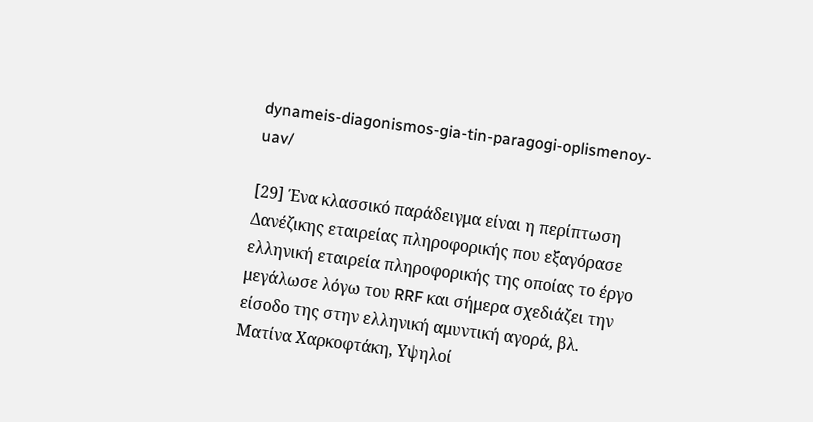dynameis-diagonismos-gia-tin-paragogi-oplismenoy-uav/

[29] Ένα κλασσικό παράδειγμα είναι η περίπτωση Δανέζικης εταιρείας πληροφορικής που εξαγόρασε ελληνική εταιρεία πληροφορικής της οποίας το έργο μεγάλωσε λόγω του RRF και σήμερα σχεδιάζει την είσοδο της στην ελληνική αμυντική αγορά, βλ. Ματίνα Χαρκοφτάκη, Υψηλοί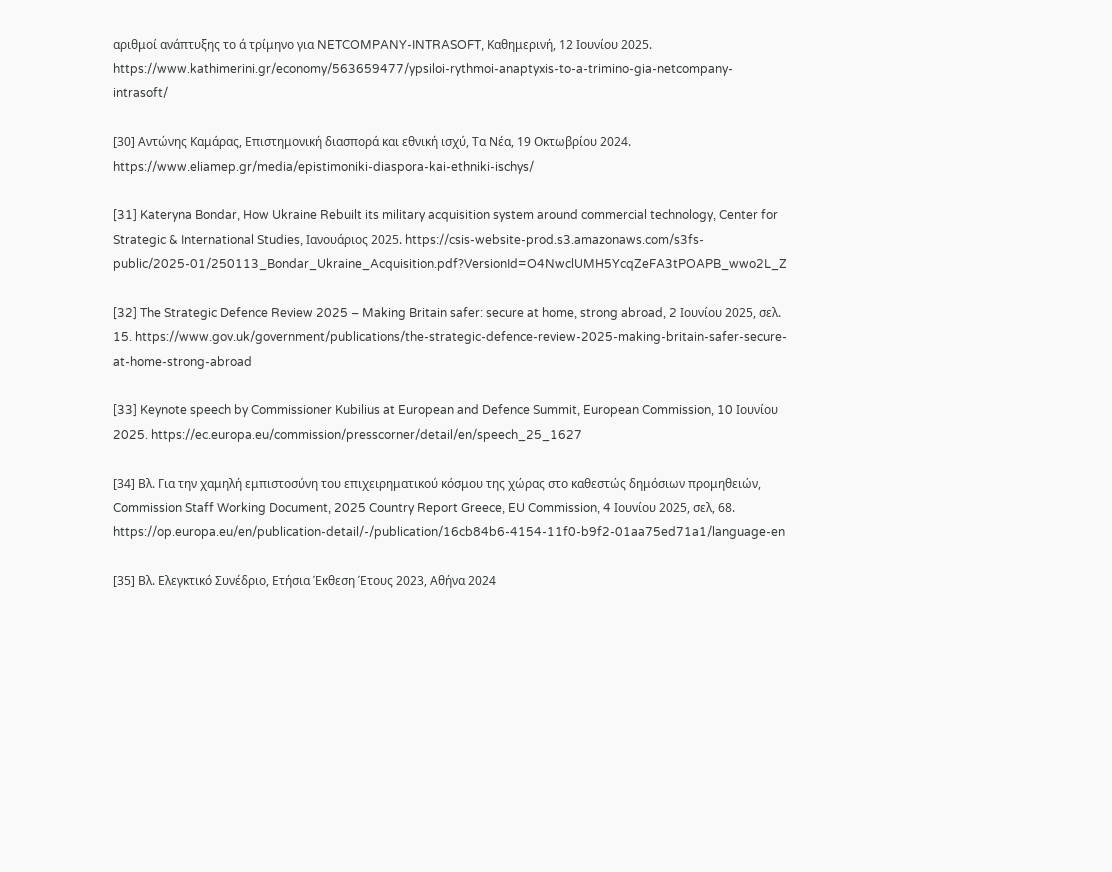αριθμοί ανάπτυξης το ά τρίμηνο για NETCOMPANY-INTRASOFT, Καθημερινή, 12 Ιουνίου 2025.  https://www.kathimerini.gr/economy/563659477/ypsiloi-rythmoi-anaptyxis-to-a-trimino-gia-netcompany-intrasoft/

[30] Αντώνης Καμάρας, Επιστημονική διασπορά και εθνική ισχύ, Τα Νέα, 19 Οκτωβρίου 2024. https://www.eliamep.gr/media/epistimoniki-diaspora-kai-ethniki-ischys/

[31] Kateryna Bondar, How Ukraine Rebuilt its military acquisition system around commercial technology, Center for Strategic & International Studies, Ιανουάριος 2025. https://csis-website-prod.s3.amazonaws.com/s3fs-public/2025-01/250113_Bondar_Ukraine_Acquisition.pdf?VersionId=O4NwclUMH5YcqZeFA3tPOAPB_wwo2L_Z

[32] The Strategic Defence Review 2025 – Making Britain safer: secure at home, strong abroad, 2 Ιουνίου 2025, σελ. 15. https://www.gov.uk/government/publications/the-strategic-defence-review-2025-making-britain-safer-secure-at-home-strong-abroad

[33] Keynote speech by Commissioner Kubilius at European and Defence Summit, European Commission, 10 Ιουνίου 2025. https://ec.europa.eu/commission/presscorner/detail/en/speech_25_1627

[34] Βλ. Για την χαμηλή εμπιστοσύνη του επιχειρηματικού κόσμου της χώρας στο καθεστώς δημόσιων προμηθειών,  Commission Staff Working Document, 2025 Country Report Greece, EU Commission, 4 Ιουνίου 2025, σελ, 68. https://op.europa.eu/en/publication-detail/-/publication/16cb84b6-4154-11f0-b9f2-01aa75ed71a1/language-en

[35] Βλ. Ελεγκτικό Συνέδριο, Ετήσια Έκθεση Έτους 2023, Αθήνα 2024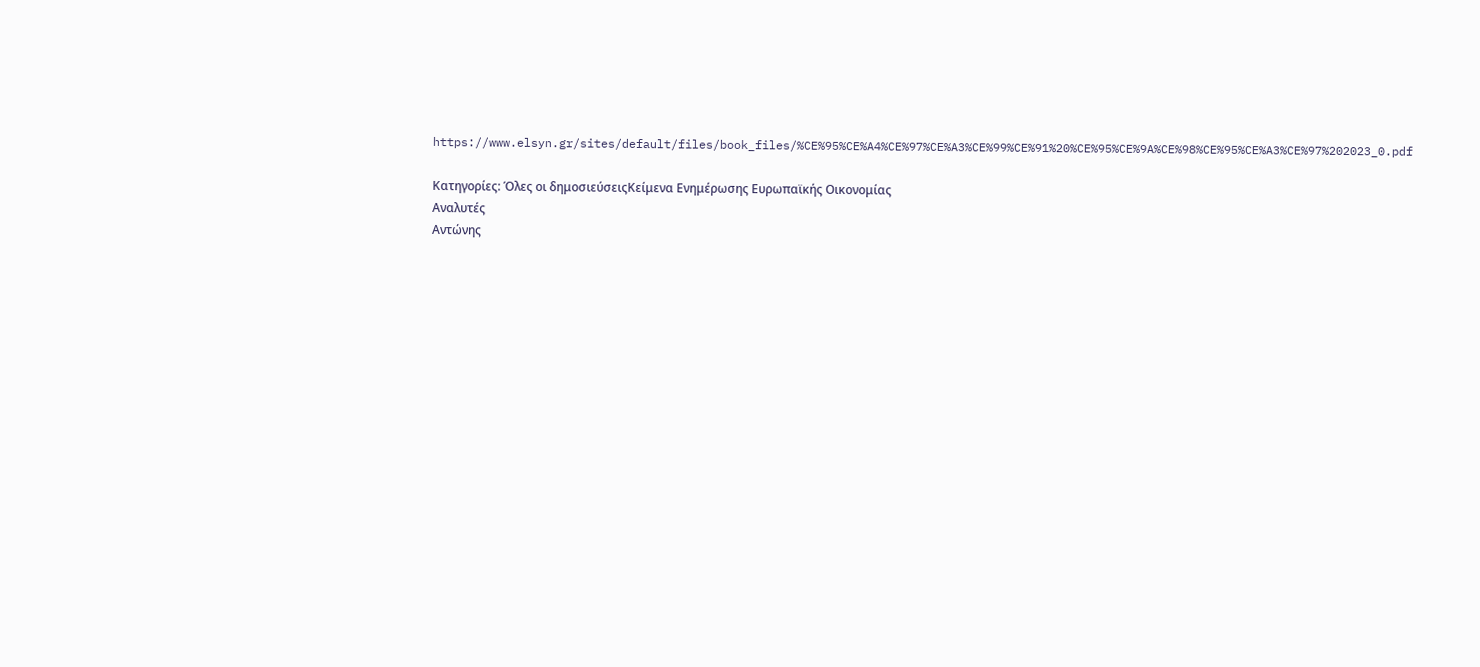https://www.elsyn.gr/sites/default/files/book_files/%CE%95%CE%A4%CE%97%CE%A3%CE%99%CE%91%20%CE%95%CE%9A%CE%98%CE%95%CE%A3%CE%97%202023_0.pdf

Κατηγορίες: Όλες οι δημοσιεύσειςΚείμενα Ενημέρωσης Ευρωπαϊκής Οικονομίας
Αναλυτές
Αντώνης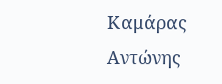Καμάρας
Αντώνης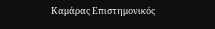Καμάρας Επιστημονικός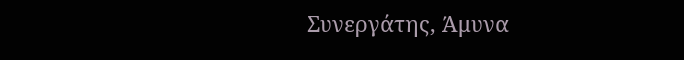Συνεργάτης, Άμυνα